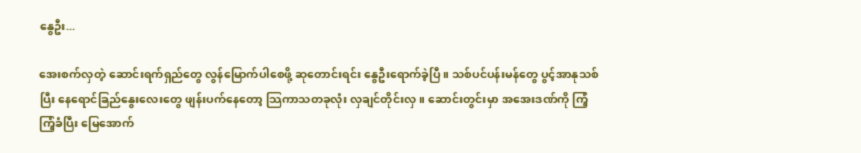နွေဦး...

အေးစက်လှတဲ့ ဆောင်းရက်ရှည်တွေ လွန်မြောက်ပါစေဖို့ ဆုတောင်းရင်း နွေဦးရောက်ခဲ့ပြီ။ သစ်ပင်ပန်းမန်တွေ ပွင့်အာနုသစ်ပြီး နေရောင်ခြည်နွေးလေးတွေ ဖျန်းပက်နေတော့ သြကာသတခုလုံး လှချင်တိုင်းလှ။ ဆောင်းတွင်းမှာ အအေးဒဏ်ကို ကြံ့ကြံ့ခံပြီး မြေအောက်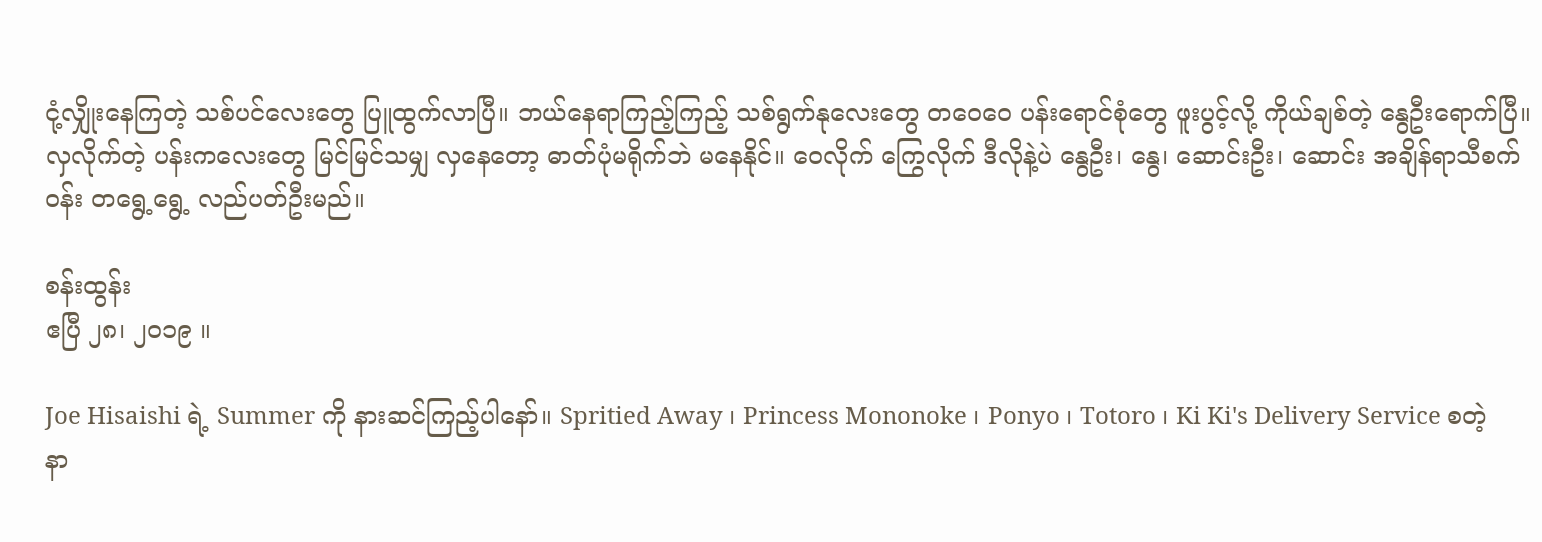ငုံ့လျှိုးနေကြတဲ့ သစ်ပင်လေးတွေ ပြူထွက်လာပြီ။ ဘယ်နေရာကြည့်ကြည့် သစ်ရွက်နုလေးတွေ တဝေဝေ ပန်းရောင်စုံတွေ ဖူးပွင့်လို့ ကိုယ်ချစ်တဲ့ နွေဦးရောက်ပြီ။ လှလိုက်တဲ့ ပန်းကလေးတွေ မြင်မြင်သမျှ လှနေတော့ ဓာတ်ပုံမရိုက်ဘဲ မနေနိုင်။ ဝေလိုက် ကြွေလိုက် ဒီလိုနဲ့ပဲ နွေဦး၊ နွေ၊ ဆောင်းဦး၊ ဆောင်း အချိန်ရာသီစက်ဝန်း တရွေ့ရွေ့ လည်ပတ်ဦးမည်။

စန်းထွန်း
ဧပြီ ၂၈၊ ၂၀၁၉ ။

Joe Hisaishi ရဲ့ Summer ကို နားဆင်ကြည့်ပါနော်။ Spritied Away ၊ Princess Mononoke ၊ Ponyo ၊ Totoro ၊ Ki Ki's Delivery Service စတဲ့ နာ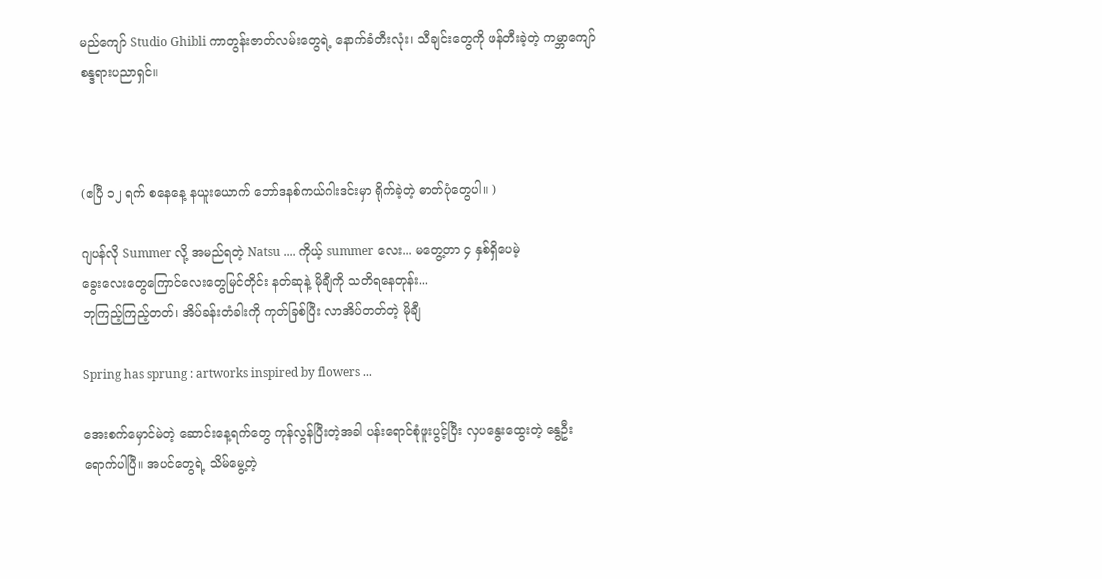မည်ကျော် Studio Ghibli ကာတွန်းဇာတ်လမ်းတွေရဲ့ နောက်ခံတီးလုံး၊ သီချင်းတွေကို ဖန်တီးခဲ့တဲ့ ကမ္ဘာကျော်စန္ဒရားပညာရှင်။



(ဧပြီ ၁၂ ရက် စနေနေ့ နယူးယောက် ဘော်ဒနစ်ကယ်ဂါးဒင်းမှာ ရိုက်ခဲ့တဲ့ ဓာတ်ပုံတွေပါ။ )

ဂျပန်လို Summer လို့ အမည်ရတဲ့ Natsu .... ကိုယ့် summer လေး... မတွေ့တာ ၄ နှစ်ရှိပေမဲ့
ခွေးလေးတွေကြောင်လေးတွေမြင်တိုင်း နတ်ဆုနဲ့ မိုချီကို သတိရနေတုန်း...
ဘုကြည့်ကြည့်တတ်၊ အိပ်ခန်းတံခါးကို ကုတ်ခြစ်ပြီး လာအိပ်တတ်တဲ့ မိုချီ

Spring has sprung : artworks inspired by flowers ...

အေးစက်မှောင်မဲတဲ့ ဆောင်းနေ့ရက်တွေ ကုန်လွန်ပြီးတဲ့အခါ ပန်းရောင်စုံဖူးပွင့်ပြီး လှပနွေးထွေးတဲ့ နွေဦးရောက်ပါပြီ။ အပင်တွေရဲ့ သိမ်မွေ့တဲ့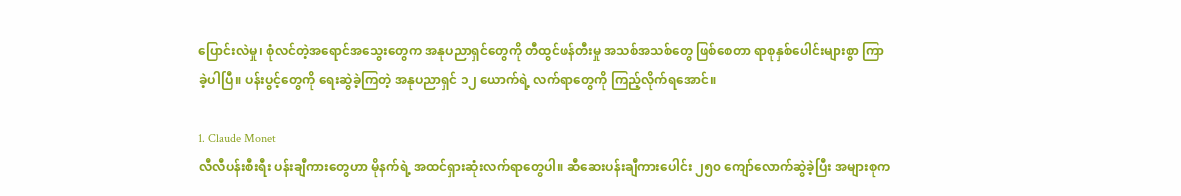ပြောင်းလဲမှု၊ စုံလင်တဲ့အရောင်အသွေးတွေက အနုပညာရှင်တွေကို တီထွင်ဖန်တီးမှု အသစ်အသစ်တွေ ဖြစ်စေတာ ရာစုနှစ်ပေါင်းများစွာ ကြာခဲ့ပါပြီ။ ပန်းပွင့်တွေကို ရေးဆွဲခဲ့ကြတဲ့ အနုပညာရှင် ၁၂ ယောက်ရဲ့ လက်ရာတွေကို ကြည့်လိုက်ရအောင်။

1. Claude Monet
လီလီပန်းစီးရီး ပန်းချီကားတွေဟာ မိုနက်ရဲ့ အထင်ရှားဆုံးလက်ရာတွေပါ။ ဆီဆေးပန်းချီကားပေါင်း ၂၅၀ ကျော်လောက်ဆွဲခဲ့ပြီး အများစုက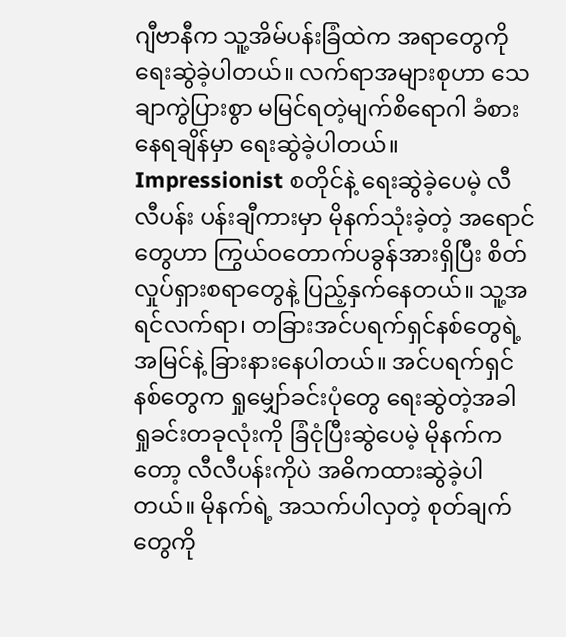ဂျီဗာနီက သူ့အိမ်ပန်းခြံထဲက အရာတွေကို ရေးဆွဲခဲ့ပါတယ်။ လက်ရာအများစုဟာ သေချာကွဲပြားစွာ မမြင်ရတဲ့မျက်စိရောဂါ ခံစားနေရချိန်မှာ ရေးဆွဲခဲ့ပါတယ်။ Impressionist စတိုင်နဲ့ ရေးဆွဲခဲ့ပေမဲ့ လီလီပန်း ပန်းချီကားမှာ မိုနက်သုံးခဲ့တဲ့ အရောင်တွေဟာ ကြွယ်ဝတောက်ပခွန်အားရှိပြီး စိတ်လှုပ်ရှားစရာတွေနဲ့ ပြည့်နှက်နေတယ်။ သူ့အရင်လက်ရာ၊ တခြားအင်ပရက်ရှင်နစ်တွေရဲ့ အမြင်နဲ့ ခြားနားနေပါတယ်။ အင်ပရက်ရှင်နစ်တွေက ရှုမျှော်ခင်းပုံတွေ ရေးဆွဲတဲ့အခါ ရှုခင်းတခုလုံးကို ခြံငုံပြီးဆွဲပေမဲ့ မိုနက်ကတော့ လီလီပန်းကိုပဲ အဓိကထားဆွဲခဲ့ပါတယ်။ မိုနက်ရဲ့ အသက်ပါလှတဲ့ စုတ်ချက်တွေကို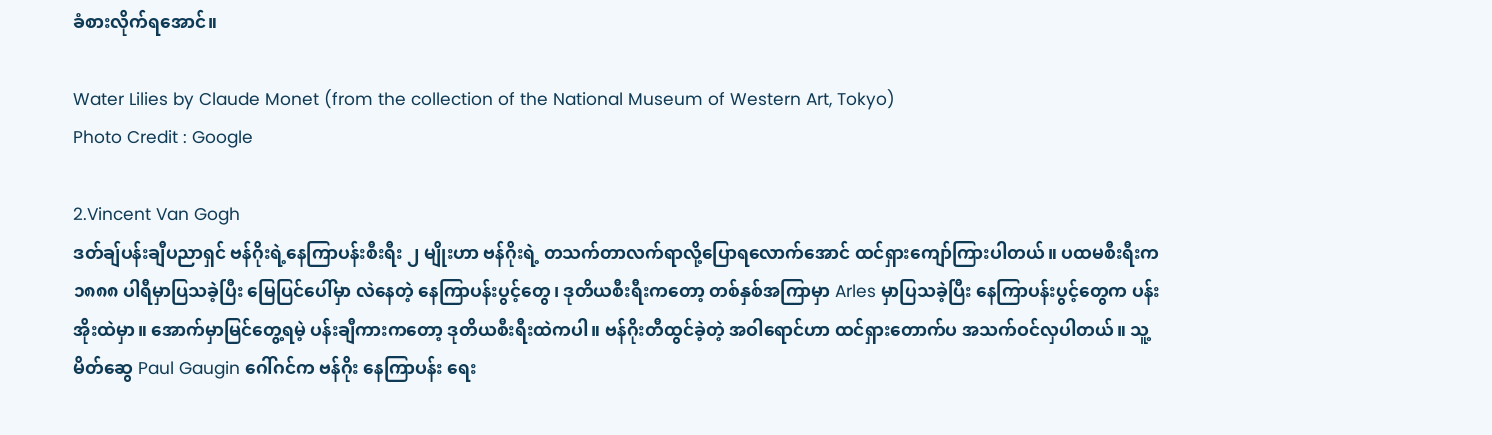ခံစားလိုက်ရအောင်။

Water Lilies by Claude Monet (from the collection of the National Museum of Western Art, Tokyo)
Photo Credit : Google

2.Vincent Van Gogh
ဒတ်ချ်ပန်းချီပညာရှင် ဗန်ဂိုးရဲ့နေကြာပန်းစီးရီး ၂ မျိုးဟာ ဗန်ဂိုးရဲ့ တသက်တာလက်ရာလို့ပြောရလောက်အောင် ထင်ရှားကျော်ကြားပါတယ်။ ပထမစီးရီးက ၁၈၈၈ ပါရီမှာပြသခဲ့ပြီး မြေပြင်ပေါ်မှာ လဲနေတဲ့ နေကြာပန်းပွင့်တွေ၊ ဒုတိယစီးရီးကတော့ တစ်နှစ်အကြာမှာ Arles မှာပြသခဲ့ပြီး နေကြာပန်းပွင့်တွေက ပန်းအိုးထဲမှာ။ အောက်မှာမြင်တွေ့ရမဲ့ ပန်းချီကားကတော့ ဒုတိယစီးရီးထဲကပါ။ ဗန်ဂိုးတီထွင်ခဲ့တဲ့ အဝါရောင်ဟာ ထင်ရှားတောက်ပ အသက်ဝင်လှပါတယ်။ သူ့မိတ်ဆွေ Paul Gaugin ဂေါ်ဂင်က ဗန်ဂိုး နေကြာပန်း ရေး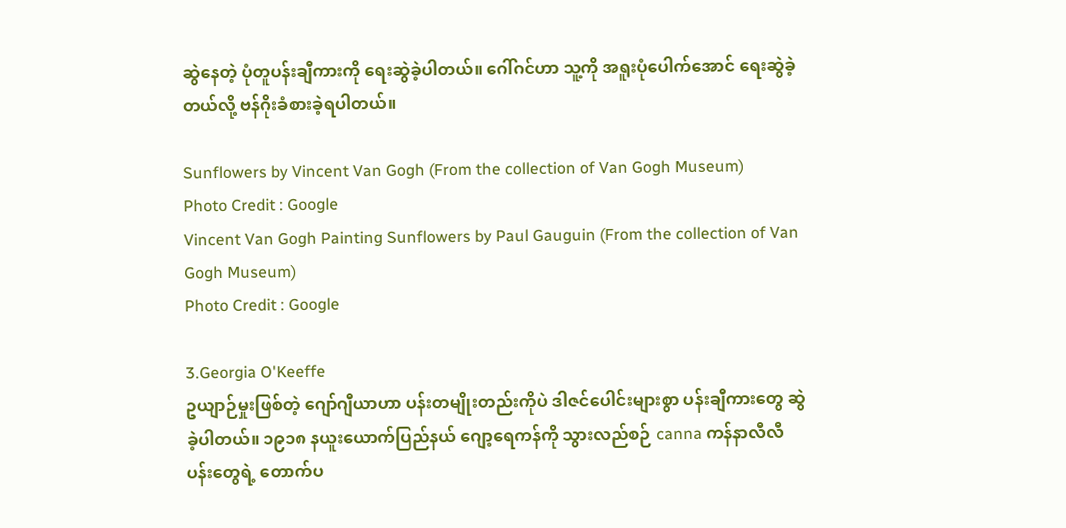ဆွဲနေတဲ့ ပုံတူပန်းချီကားကို ရေးဆွဲခဲ့ပါတယ်။ ဂေါ်ဂင်ဟာ သူ့ကို အရူးပုံပေါက်အောင် ရေးဆွဲခဲ့တယ်လို့ ဗန်ဂိုးခံစားခဲ့ရပါတယ်။

Sunflowers by Vincent Van Gogh (From the collection of Van Gogh Museum)
Photo Credit : Google
Vincent Van Gogh Painting Sunflowers by Paul Gauguin (From the collection of Van Gogh Museum)
Photo Credit : Google

3.Georgia O'Keeffe
ဥယျာဉ်မှုးဖြစ်တဲ့ ဂျော်ဂျီယာဟာ ပန်းတမျိုးတည်းကိုပဲ ဒါဇင်ပေါင်းများစွာ ပန်းချီကားတွေ ဆွဲခဲ့ပါတယ်။ ၁၉၁၈ နယူးယောက်ပြည်နယ် ဂျော့ရေကန်ကို သွားလည်စဉ် canna ကန်နာလီလီပန်းတွေရဲ့ တောက်ပ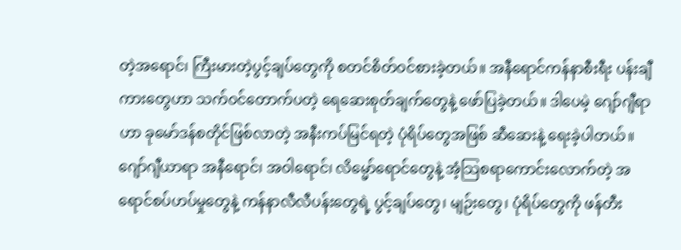တဲ့အရောင်၊ ကြီးမားတဲ့ပွင့်ချပ်တွေကို စတင်စိတ်ဝင်စားခဲ့တယ်။ အနီရောင်ကန်နာစီးရီး ပန်းချီကားတွေဟာ သက်ဝင်တောက်ပတဲ့ ရေဆေးစုတ်ချက်တွေနဲ့ ဖော်ပြခဲ့တယ်။ ဒါပေမဲ့ ဂျော်ဂျီရာဟာ ခုမော်ဒန်စတိုင်ဖြစ်လာတဲ့ အနီးကပ်မြင်ရတဲ့ ပုံရိပ်တွေအဖြစ် ဆီဆေးနဲ့ ရေးခဲ့ပါတယ်။ ဂျော်ဂျီယာရာ အနီရောင်၊ အဝါရောင်၊ လိမ္မော်ရောင်တွေနဲ့ အံ့သြစရာကောင်းလောက်တဲ့ အရောင်စပ်ဟပ်မှုတွေနဲ့ ကန်နာလီလီပန်းတွေရဲ့ ပွင့်ချပ်တွေ၊ မျဉ်းတွေ၊ ပုံရိပ်တွေကို ဖန်တီး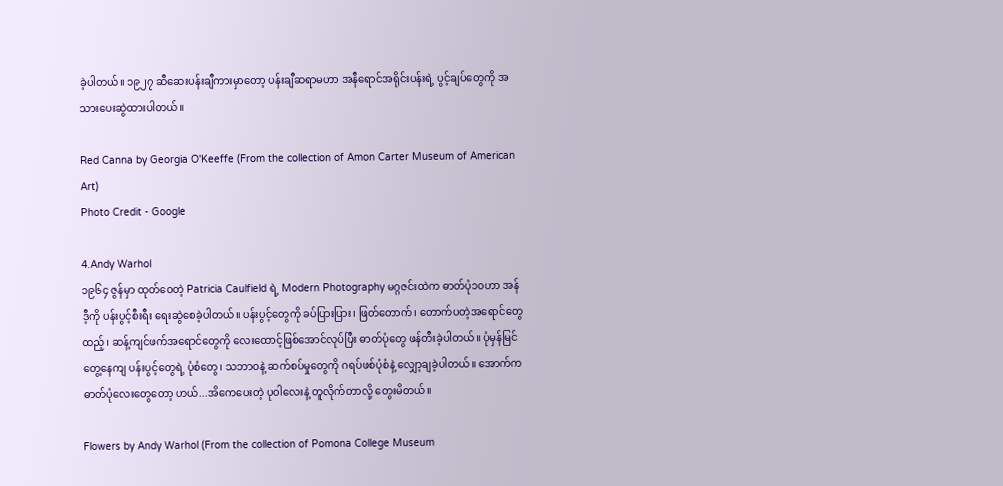ခဲ့ပါတယ်။ ၁၉၂၇ ဆီဆေးပန်းချီကားမှာတော့ ပန်းချီဆရာမဟာ အနီရောင်အရိုင်းပန်းရဲ့ ပွင့်ချပ်တွေကို အသားပေးဆွဲထားပါတယ်။

Red Canna by Georgia O'Keeffe (From the collection of Amon Carter Museum of American Art)
Photo Credit - Google

4.Andy Warhol
၁၉၆၄ ဇွန်မှာ ထုတ်ဝေတဲ့ Patricia Caulfield ရဲ့ Modern Photography မဂ္ဂဇင်းထဲက ဓာတ်ပုံ၁၀ဟာ အန်ဒီ့ကို ပန်းပွင့်စီးရီး ရေးဆွဲစေခဲ့ပါတယ်။ ပန်းပွင့်တွေကို ခပ်ပြားပြား၊ ဖြတ်တောက်၊ တောက်ပတဲ့အရောင်တွေထည့်၊ ဆန့်ကျင်ဖက်အရောင်တွေကို လေးထောင့်ဖြစ်အောင်လုပ်ပြီး ဓာတ်ပုံတွေ ဖန်တီးခဲ့ပါတယ်။ ပုံမှန်မြင်တွေ့နေကျ ပန်းပွင့်တွေရဲ့ ပုံစံတွေ၊ သဘာဝနဲ့ ဆက်စပ်မှုတွေကို ဂရပ်ဖစ်ပုံစံနဲ့ လျှော့ချခဲ့ပါတယ်။ အောက်ကဓာတ်ပုံလေးတွေတော့ ဟယ်...အိကေပေးတဲ့ ပုဝါလေးနဲ့ တူလိုက်တာလို့ တွေးမိတယ်။

Flowers by Andy Warhol (From the collection of Pomona College Museum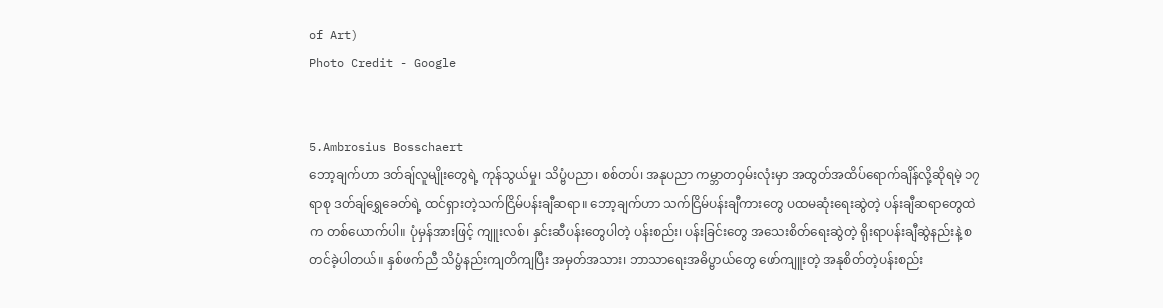of Art)
Photo Credit - Google


5.Ambrosius Bosschaert
ဘော့ချက်ဟာ ဒတ်ချ်လူမျိုးတွေရဲ့ ကုန်သွယ်မှု၊ သိပ္ဗံပညာ၊ စစ်တပ်၊ အနုပညာ ကမ္ဘာတဝှမ်းလုံးမှာ အထွတ်အထိပ်ရောက်ချိန်လို့ဆိုရမဲ့ ၁၇ ရာစု ဒတ်ချ်ရွှေခေတ်ရဲ့ ထင်ရှားတဲ့သက်ငြိမ်ပန်းချီဆရာ။ ဘော့ချက်ဟာ သက်ငြိမ်ပန်းချီကားတွေ ပထမဆုံးရေးဆွဲတဲ့ ပန်းချီဆရာတွေထဲက တစ်ယောက်ပါ။ ပုံမှန်အားဖြင့် ကျူးလစ်၊ နှင်းဆီပန်းတွေပါတဲ့ ပန်းစည်း၊ ပန်းခြင်းတွေ အသေးစိတ်ရေးဆွဲတဲ့ ရိုးရာပန်းချီဆွဲနည်းနဲ့ စတင်ခဲ့ပါတယ်။ နှစ်ဖက်ညီ သိပ္ဗံနည်းကျတိကျပြီး အမှတ်အသား၊ ဘာသာရေးအဓိပ္ဗာယ်တွေ ဖော်ကျူးတဲ့ အနုစိတ်တဲ့ပန်းစည်း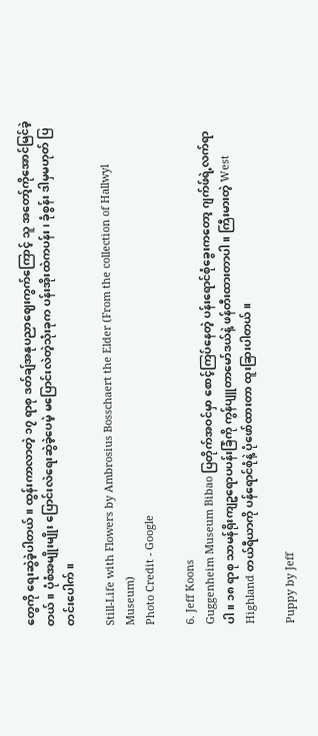တွေကို ရေးဆွဲခဲ့ပါတယ်။ ထွန်းကာလာတဲ့ ၁၇ ရာစု ဒတ်ချ်အနုပညာဈေးကွက်ကြောင့် သူ အတော့်ကိုအောင်မြင်ခဲ့တယ်။ ပုံစံအမျိုးမျိုး ပြောင်းလဲရေးဆွဲခဲ့ပေမဲ့ မပြောင်းလဲတဲ့သုံးခုက ပန်းအိုးထဲကပန်း၊ ခုံစွန်း ဒါမှမဟုတ် ပြတင်းပေါက်။

Still-Life with Flowers by Ambrosius Bosschaert the Elder (From the collection of Hallwyl Museum)
Photo Credit - Google

6. Jeff Koons
Guggenheim Museum Bibao ပြတိုက်အဝင်မှာ စောင့်ကြပ်နေတဲ့ ပန်းရောင်စုံခွေးကတော့ ဂျက်ဖ်ရဲ့လက်ရာပါ။ ၁၈ ရာစု သာမန်ရိုးကျဥရောပပန်းခြံကို ကွန်ပျူတာမော်ဒယ်နဲ့ ဖန်တီးထားတာပါ။ ကြီးမားတဲ့ West Highland တယ်ရီယာကို ပန်ရောင်စုံနဲ့ ပုံဖော်ထားတာ ထူးခြားပါတယ်။

Puppy by Jeff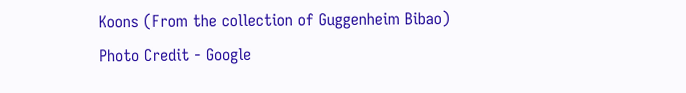Koons (From the collection of Guggenheim Bibao)
Photo Credit - Google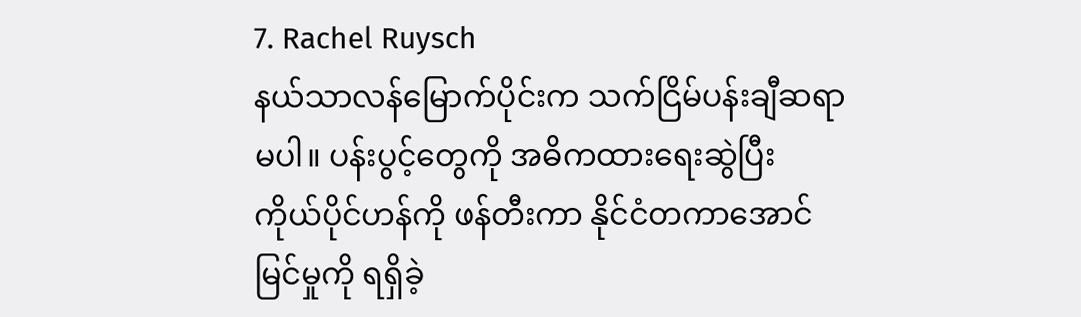7. Rachel Ruysch
နယ်သာလန်မြောက်ပိုင်းက သက်ငြိမ်ပန်းချီဆရာမပါ။ ပန်းပွင့်တွေကို အဓိကထားရေးဆွဲပြီး ကိုယ်ပိုင်ဟန်ကို ဖန်တီးကာ နိုင်ငံတကာအောင်မြင်မှုကို ရရှိခဲ့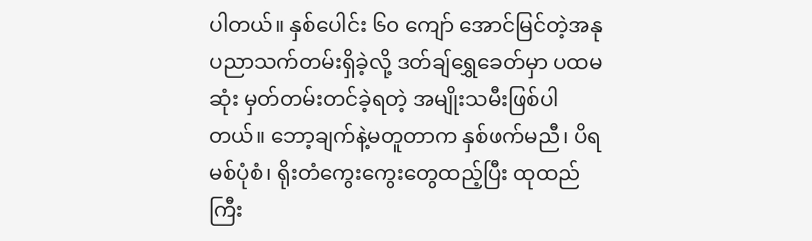ပါတယ်။ နှစ်ပေါင်း ၆၀ ကျော် အောင်မြင်တဲ့အနုပညာသက်တမ်းရှိခဲ့လို့ ဒတ်ချ်ရွှေခေတ်မှာ ပထမဆုံး မှတ်တမ်းတင်ခဲ့ရတဲ့ အမျိုးသမီးဖြစ်ပါတယ်။ ဘော့ချက်နဲ့မတူတာက နှစ်ဖက်မညီ၊ ပိရမစ်ပုံစံ၊ ရိုးတံကွေးကွေးတွေထည့်ပြီး ထုထည်ကြီး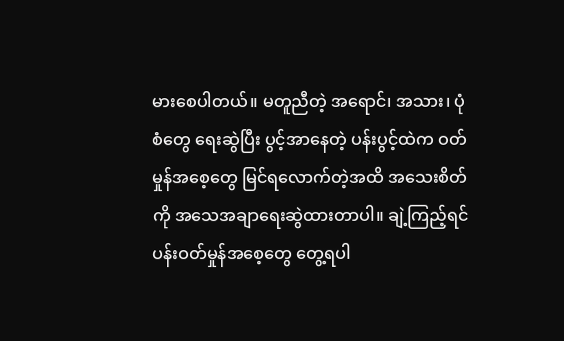မားစေပါတယ်။ မတူညီတဲ့ အရောင်၊ အသား၊ ပုံစံတွေ ရေးဆွဲပြီး ပွင့်အာနေတဲ့ ပန်းပွင့်ထဲက ဝတ်မှုန်အစေ့တွေ မြင်ရလောက်တဲ့အထိ အသေးစိတ်ကို အသေအချာရေးဆွဲထားတာပါ။ ချဲ့ကြည့်ရင် ပန်းဝတ်မှုန်အစေ့တွေ တွေ့ရပါ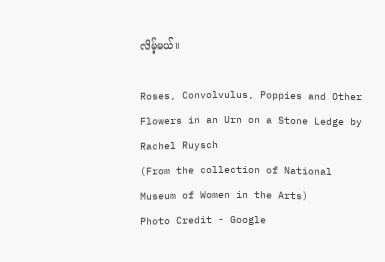လိမ့်မယ်။

Roses, Convolvulus, Poppies and Other Flowers in an Urn on a Stone Ledge by Rachel Ruysch
(From the collection of National Museum of Women in the Arts)
Photo Credit - Google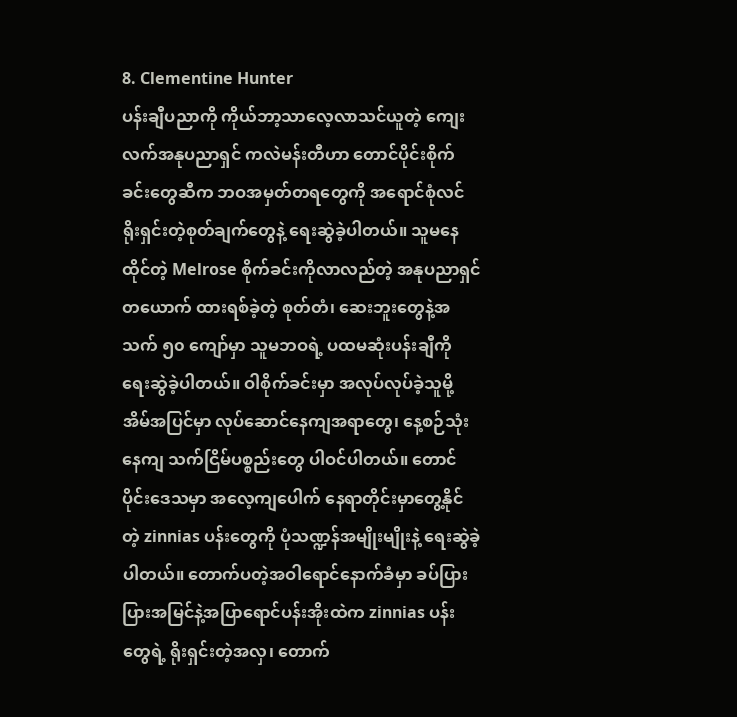8. Clementine Hunter
ပန်းချီပညာကို ကိုယ်ဘာ့သာလေ့လာသင်ယူတဲ့ ကျေးလက်အနုပညာရှင် ကလဲမန်းတီဟာ တောင်ပိုင်းစိုက်ခင်းတွေဆီက ဘဝအမှတ်တရတွေကို အရောင်စုံလင် ရိုးရှင်းတဲ့စုတ်ချက်တွေနဲ့ ရေးဆွဲခဲ့ပါတယ်။ သူမနေထိုင်တဲ့ Melrose စိုက်ခင်းကိုလာလည်တဲ့ အနုပညာရှင်တယောက် ထားရစ်ခဲ့တဲ့ စုတ်တံ၊ ဆေးဘူးတွေနဲ့အသက် ၅၀ ကျော်မှာ သူမဘဝရဲ့ ပထမဆုံးပန်းချီကို ရေးဆွဲခဲ့ပါတယ်။ ဝါစိုက်ခင်းမှာ အလုပ်လုပ်ခဲ့သူမို့ အိမ်အပြင်မှာ လုပ်ဆောင်နေကျအရာတွေ၊ နေ့စဉ်သုံးနေကျ သက်ငြိမ်ပစ္စည်းတွေ ပါဝင်ပါတယ်။ တောင်ပိုင်းဒေသမှာ အလေ့ကျပေါက် နေရာတိုင်းမှာတွေ့နိုင်တဲ့ zinnias ပန်းတွေကို ပုံသဏ္ဍန်အမျိုးမျိုးနဲ့ ရေးဆွဲခဲ့ပါတယ်။ တောက်ပတဲ့အဝါရောင်နောက်ခံမှာ ခပ်ပြားပြားအမြင်နဲ့အပြာရောင်ပန်းအိုးထဲက zinnias ပန်းတွေရဲ့ ရိုးရှင်းတဲ့အလှ၊ တောက်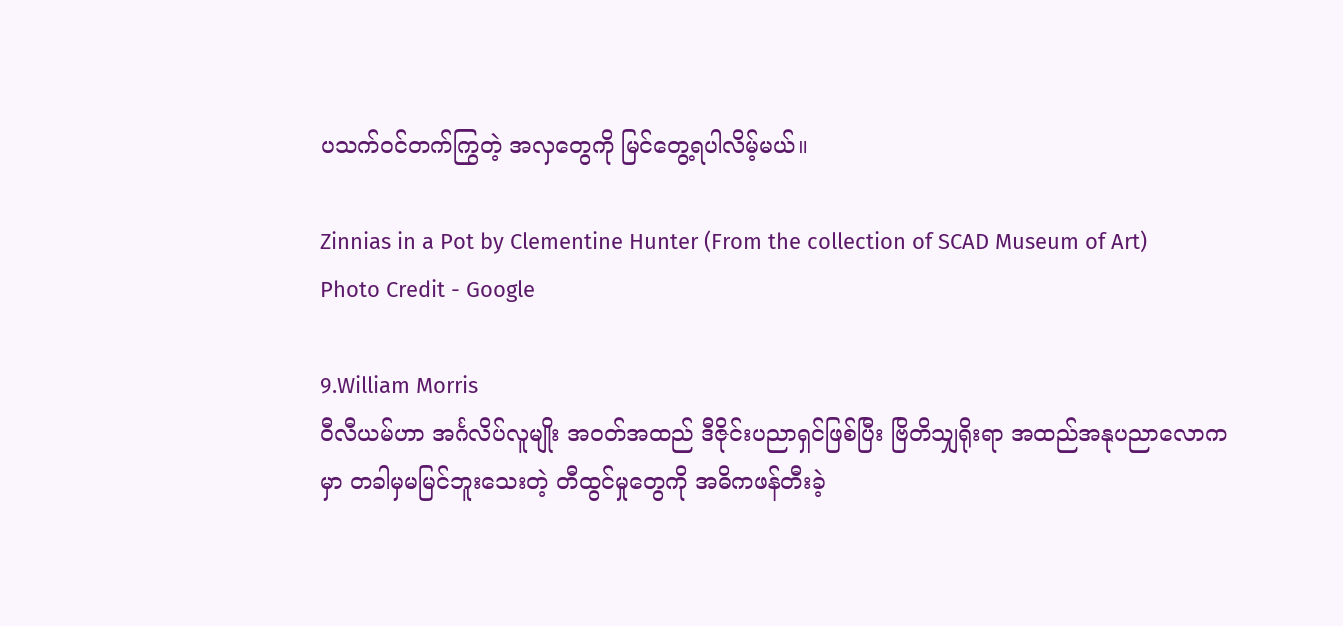ပသက်ဝင်တက်ကြွတဲ့ အလှတွေကို မြင်တွေ့ရပါလိမ့်မယ်။

Zinnias in a Pot by Clementine Hunter (From the collection of SCAD Museum of Art)
Photo Credit - Google

9.William Morris
ဝီလီယမ်ဟာ အင်္ဂလိပ်လူမျိုး အဝတ်အထည် ဒီဇိုင်းပညာရှင်ဖြစ်ပြီး ဗြိတိသျှရိုးရာ အထည်အနုပညာလောကမှာ တခါမှမမြင်ဘူးသေးတဲ့ တီထွင်မှုတွေကို အဓိကဖန်တီးခဲ့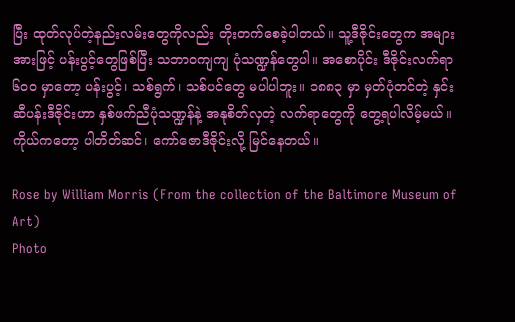ပြီး ထုတ်လုပ်တဲ့နည်းလမ်းတွေကိုလည်း တိုးတက်စေခဲ့ပါတယ်။ သူ့ဒီဇိုင်းတွေက အများအားဖြင့် ပန်းပွင့်တွေဖြစ်ပြီး သဘာဝကျကျ ပုံသဏ္ဍန်တွေပါ။ အစောပိုင်း ဒီဇိုင်းလက်ရာ ၆၀၀ မှာတော့ ပန်းပွင့်၊ သစ်ရွက်၊ သစ်ပင်တွေ မပါပါဘူး။ ၁၈၈၃ မှာ မှတ်ပုံတင်တဲ့ နှင်းဆီပန်းဒီဇိုင်းဟာ နှစ်ဖက်ညီပုံသဏ္ဍန်နဲ့ အနုစိတ်လှတဲ့ လက်ရာတွေကို တွေ့ရပါလိမ့်မယ်။ ကိုယ်ကတော့ ပါတိတ်ဆင်၊ ကော်ဇောဒီဇိုင်းလို့ မြင်နေတယ်။

Rose by William Morris (From the collection of the Baltimore Museum of Art)
Photo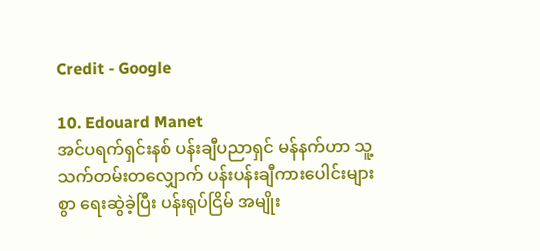Credit - Google

10. Edouard Manet
အင်ပရက်ရှင်းနစ် ပန်းချီပညာရှင် မန်နက်ဟာ သူ့သက်တမ်းတလျှောက် ပန်းပန်းချီကားပေါင်းများစွာ ရေးဆွဲခဲ့ပြီး ပန်းရုပ်ငြိမ် အမျိုး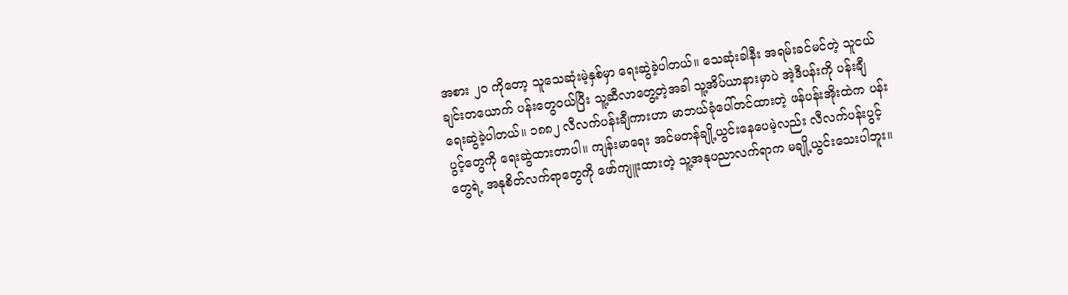အစား ၂၀ ကိုတော့ သူသေဆုံးမဲ့နှစ်မှာ ရေးဆွဲခဲ့ပါတယ်။ သေဆုံးခါနီး အရမ်းခင်မင်တဲ့ သူငယ်ချင်းတယောက် ပန်းတွေဝယ်ပြီး သူ့ဆီလာတွေ့တဲ့အခါ သူ့အိပ်ယာနားမှာပဲ အဲ့ဒီပန်းကို ပန်းချီရေးဆွဲခဲ့ပါတယ်။ ၁၈၈၂ လီလက်ပန်းချီကားဟာ မာဘယ်ခုံပေါ်တင်ထားတဲ့ ဖန်ပန်းအိုးထဲက ပန်းပွင့်တွေကို ရေးဆွဲထားတာပါ။ ကျန်းမာရေး အင်မတန်ချို့ယွင်းနေပေမဲ့လည်း လီလက်ပန်းပွင့်တွေရဲ့ အနုစိတ်လက်ရာတွေကို ဖော်ကျူးထားတဲ့ သူ့အနုပညာလက်ရာက မချို့ယွင်းသေးပါဘူး။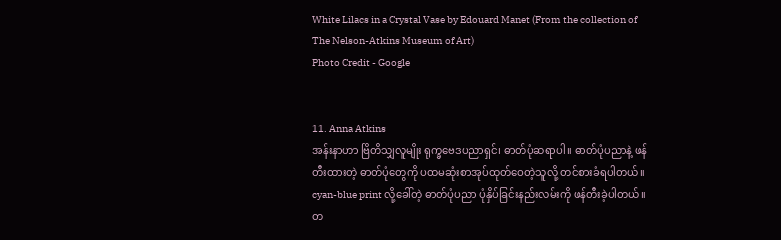White Lilacs in a Crystal Vase by Edouard Manet (From the collection of The Nelson-Atkins Museum of Art)
Photo Credit - Google


11. Anna Atkins
အန်းနာဟာ ဗြိတိသျှလူမျိုး ရုက္ခဗေဒပညာရှင်၊ ဓာတ်ပုံဆရာပါ။ ဓာတ်ပုံပညာနဲ့ ဖန်တီးထားတဲ့ ဓာတ်ပုံတွေကို ပထမဆုံးစာအုပ်ထုတ်ဝေတဲ့သူလို့ တင်စားခံရပါတယ်။ cyan-blue print လို့ခေါ်တဲ့ ဓာတ်ပုံပညာ ပုံနှိပ်ခြင်းနည်းလမ်းကို ဖန်တီးခဲ့ပါတယ်။ တ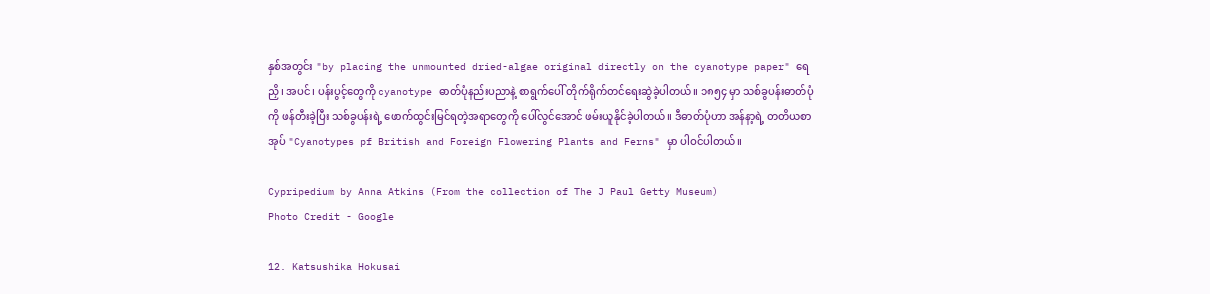နှစ်အတွင်း "by placing the unmounted dried-algae original directly on the cyanotype paper" ရေညှိ၊ အပင်၊ ပန်းပွင့်တွေကို cyanotype ဓာတ်ပုံနည်းပညာနဲ့ စာရွက်ပေါ် တိုက်ရိုက်တင်ရေးဆွဲခဲ့ပါတယ်။ ၁၈၅၄ မှာ သစ်ခွပန်းဓာတ်ပုံကို ဖန်တီးခဲ့ပြီး သစ်ခွပန်းရဲ့ ဖောက်ထွင်းမြင်ရတဲ့အရာတွေကို ပေါ်လွင်အောင် ဖမ်းယူနိုင်ခဲ့ပါတယ်။ ဒီဓာတ်ပုံဟာ အန်နာ့ရဲ့ တတိယစာအုပ် "Cyanotypes pf British and Foreign Flowering Plants and Ferns" မှာ ပါဝင်ပါတယ်။

Cypripedium by Anna Atkins (From the collection of The J Paul Getty Museum)
Photo Credit - Google

12. Katsushika Hokusai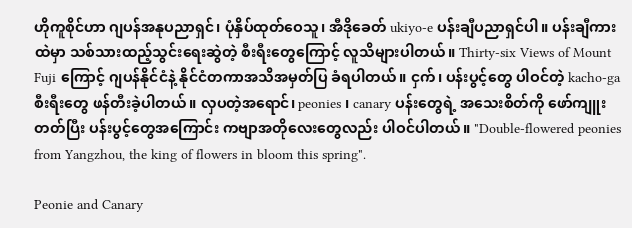ဟိုကူစိုင်ဟာ ဂျပန်အနုပညာရှင်၊ ပုံနှိပ်ထုတ်ဝေသူ၊ အီဒိုခေတ် ukiyo-e ပန်းချီပညာရှင်ပါ။ ပန်းချီကားထဲမှာ သစ်သားထည့်သွင်းရေးဆွဲတဲ့ စီးရီးတွေကြောင့် လူသိများပါတယ်။ Thirty-six Views of Mount Fuji ကြောင့် ဂျပန်နိုင်ငံနဲ့ နိုင်ငံတကာအသိအမှတ်ပြ ခံရပါတယ်။ ငှက်၊ ပန်းပွင့်တွေ ပါဝင်တဲ့ kacho-ga စီးရီးတွေ ဖန်တီးခဲ့ပါတယ်။ လှပတဲ့အရောင်၊ peonies ၊ canary ပန်းတွေရဲ့ အသေးစိတ်ကို ဖော်ကျူးတတ်ပြီး ပန်းပွင့်တွေအကြောင်း ကဗျာအတိုလေးတွေလည်း ပါဝင်ပါတယ်။ "Double-flowered peonies from Yangzhou, the king of flowers in bloom this spring".

Peonie and Canary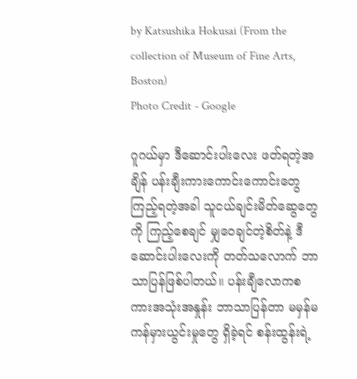by Katsushika Hokusai (From the collection of Museum of Fine Arts, Boston)
Photo Credit - Google

ဂူဂယ်မှာ ဒီဆောင်းပါးလေး ဖတ်ရတဲ့အချိန် ပန်းချီးကားကောင်းကောင်းတွေ ကြည့်ရတဲ့အခါ သူငယ်ချင်းမိတ်ဆွေတွေကို ကြည့်စေချင် မျှဝေချင်တဲ့စိတ်နဲ့ ဒီဆောင်းပါးလေးကို တတ်သလောက် ဘာသာပြန်ဖြစ်ပါတယ်။ ပန်းချီလောကစကားအသုံးအနှုန်း ဘာသာပြန်တာ မမှန်မကန်မှားယွင်းမှုတွေ ရှိခဲ့ရင် စန်းထွန်းရဲ့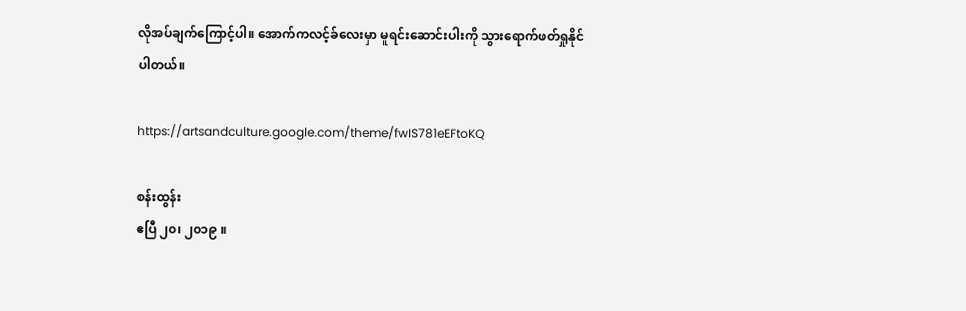လိုအပ်ချက်ကြောင့်ပါ။ အောက်ကလင့်ခ်လေးမှာ မူရင်းဆောင်းပါးကို သွားရောက်ဖတ်ရှုနိုင်ပါတယ်။

https://artsandculture.google.com/theme/fwIS781eEFtoKQ

စန်းထွန်း
ဧပြီ ၂၀၊ ၂၀၁၉ ။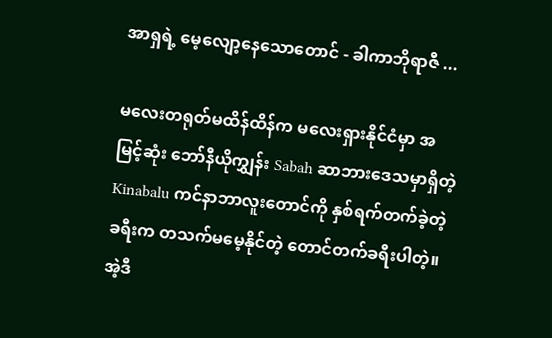အာရှရဲ့ မေ့လျော့နေသောတောင် - ခါကာဘိုရာဇီ ...

မလေးတရုတ်မထိန်ထိန်က မလေးရှားနိုင်ငံမှာ အမြင့်ဆုံး ဘော်နီယိုကျွှန်း Sabah ဆာဘားဒေသမှာရှိတဲ့ Kinabalu ကင်နာဘာလူးတောင်ကို နှစ်ရက်တက်ခဲ့တဲ့ခရီးက တသက်မမေ့နိုင်တဲ့ တောင်တက်ခရီးပါတဲ့။ အဲ့ဒီ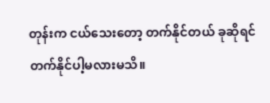တုန်းက ငယ်သေးတော့ တက်နိုင်တယ် ခုဆိုရင် တက်နိုင်ပါ့မလားမသိ။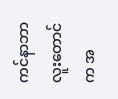ကင်နာဘာလူးတောင်က အ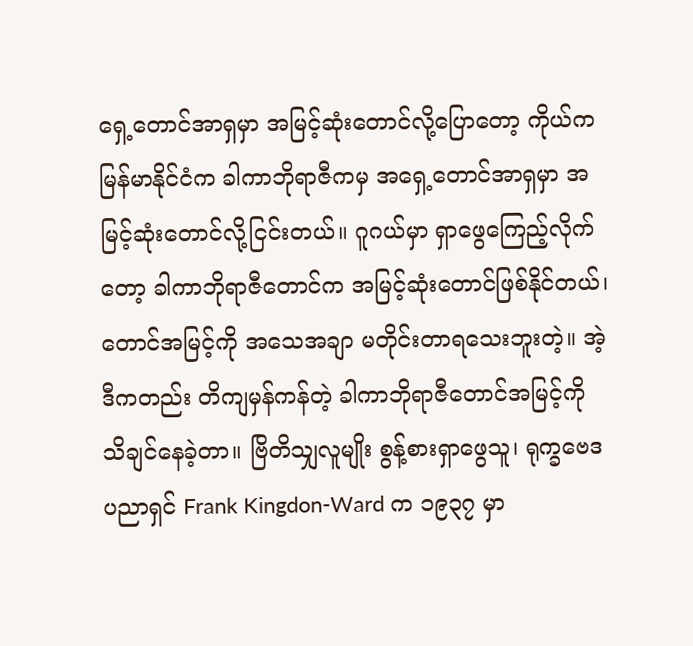ရှေ့တောင်အာရှမှာ အမြင့်ဆုံးတောင်လို့ပြောတော့ ကိုယ်က မြန်မာနိုင်ငံက ခါကာဘိုရာဇီကမှ အရှေ့တောင်အာရှမှာ အမြင့်ဆုံးတောင်လို့ငြင်းတယ်။ ဂူဂယ်မှာ ရှာဖွေကြေည့်လိုက်တော့ ခါကာဘိုရာဇီတောင်က အမြင့်ဆုံးတောင်ဖြစ်နိုင်တယ်၊ တောင်အမြင့်ကို အသေအချာ မတိုင်းတာရသေးဘူးတဲ့။ အဲ့ဒီကတည်း တိကျမှန်ကန်တဲ့ ခါကာဘိုရာဇီတောင်အမြင့်ကို သိချင်နေခဲ့တာ။ ဗြိတိသျှလူမျိုး စွန့်စားရှာဖွေသူ၊ ရုက္ခဗေဒပညာရှင် Frank Kingdon-Ward က ၁၉၃၇ မှာ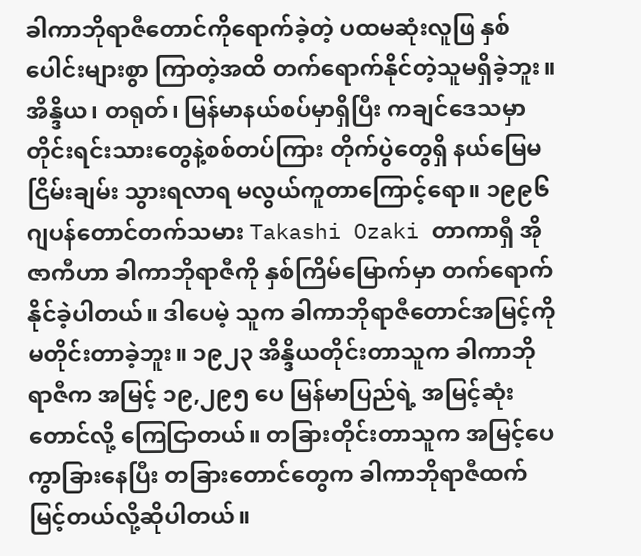ခါကာဘိုရာဇီတောင်ကိုရောက်ခဲ့တဲ့ ပထမဆုံးလူဖြ နှစ်ပေါင်းများစွာ ကြာတဲ့အထိ တက်ရောက်နိုင်တဲ့သူမရှိခဲ့ဘူး။ အိန္ဒိယ၊ တရုတ်၊ မြန်မာနယ်စပ်မှာရှိပြီး ကချင်ဒေသမှာ တိုင်းရင်းသားတွေနဲ့စစ်တပ်ကြား တိုက်ပွဲတွေရှိ နယ်မြေမငြိမ်းချမ်း သွားရလာရ မလွယ်ကူတာကြောင့်ရော။ ၁၉၉၆ ဂျပန်တောင်တက်သမား Takashi Ozaki တာကာရှီ အိုဇာကီဟာ ခါကာဘိုရာဇီကို နှစ်ကြိမ်မြောက်မှာ တက်ရောက်နိုင်ခဲ့ပါတယ်။ ဒါပေမဲ့ သူက ခါကာဘိုရာဇီတောင်အမြင့်ကို မတိုင်းတာခဲ့ဘူး။ ၁၉၂၃ အိန္ဒိယတိုင်းတာသူက ခါကာဘိုရာဇီက အမြင့် ၁၉,၂၉၅ ပေ မြန်မာပြည်ရဲ့ အမြင့်ဆုံးတောင်လို့ ကြေငြာတယ်။ တခြားတိုင်းတာသူက အမြင့်ပေကွာခြားနေပြီး တခြားတောင်တွေက ခါကာဘိုရာဇီထက် မြင့်တယ်လို့ဆိုပါတယ်။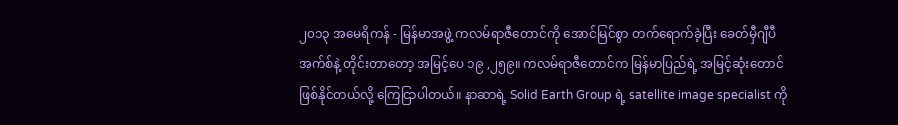၂၀၁၃ အမေရိကန် - မြန်မာအဖွဲ့ ကလမ်ရာဇီတောင်ကို အောင်မြင်စွာ တက်ရောက်ခဲ့ပြီး ခေတ်မှီဂျီပီအက်စ်နဲ့ တိုင်းတာတော့ အမြင့်ပေ ၁၉ ,၂၅၉။ ကလမ်ရာဇီတောင်က မြန်မာပြည်ရဲ့ အမြင့်ဆုံးတောင် ဖြစ်နိုင်တယ်လို့ ကြေငြာပါတယ်။ နာဆာရဲ့ Solid Earth Group ရဲ့ satellite image specialist ကို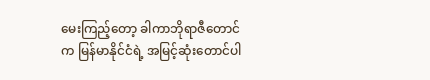မေးကြည့်တော့ ခါကာဘိုရာဇီတောင်က မြန်မာနိုင်ငံရဲ့ အမြင့်ဆုံးတောင်ပါ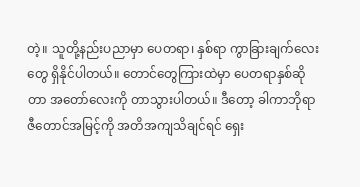တဲ့။ သူတို့နည်းပညာမှာ ပေတရာ၊ နှစ်ရာ ကွာခြားချက်လေးတွေ ရှိနိုင်ပါတယ်။ တောင်တွေကြားထဲမှာ ပေတရာနှစ်ဆိုတာ အတော်လေးကို တာသွားပါတယ်။ ဒီတော့ ခါကာဘိုရာဇီတောင်အမြင့်ကို အတိအကျသိချင်ရင် ရှေး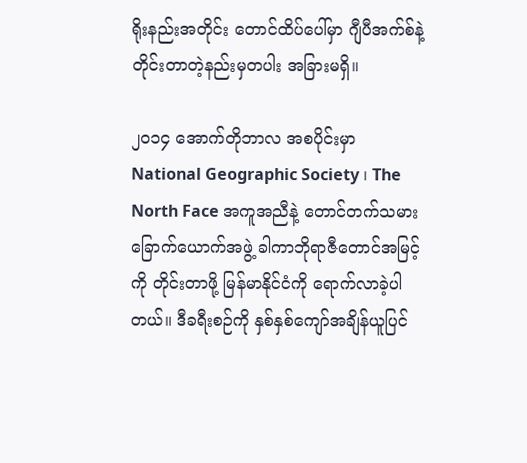ရိုးနည်းအတိုင်း တောင်ထိပ်ပေါ်မှာ ဂျီပီအက်စ်နဲ့တိုင်းတာတဲ့နည်းမှတပါး အခြားမရှိ။

၂၀၁၄ အောက်တိုဘာလ အစပိုင်းမှာ National Geographic Society ၊ The North Face အကူအညီနဲ့ တောင်တက်သမားခြောက်ယောက်အဖွဲ့ ခါကာဘိုရာဇီတောင်အမြင့်ကို တိုင်းတာဖို့ မြန်မာနိုင်ငံကို ရောက်လာခဲ့ပါတယ်။ ဒီခရီးစဉ်ကို နှစ်နှစ်ကျော်အချိန်ယူပြင်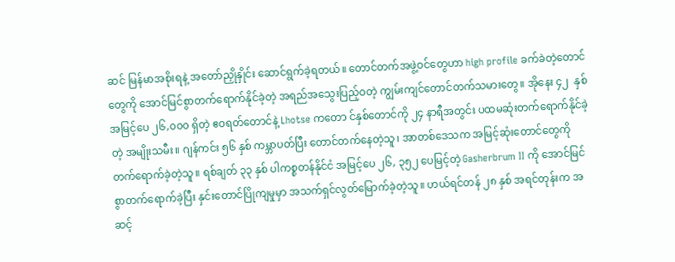ဆင် မြန်မာအစိုးရနဲ့ အတော်ညှိုနှိုင်း ဆောင်ရွက်ခဲ့ရတယ်။ တောင်တက်အဖွဲ့ဝင်တွေဟာ high profile ခက်ခဲတဲ့တောင်တွေကို အောင်မြင်စွာတက်ရောက်နိုင်ခဲ့တဲ့ အရည်အသွေးပြည့်ဝတဲ့ ကျွမ်းကျင်တောင်တက်သမားတွေ။ အိုနေး ၄၂  နှစ် အမြင့်ပေ ၂၆,၀၀၀ ရှိတဲ့ ဧဝရတ်တောင်နဲ့ Lhotse ကတော င်နှစ်တောင်ကို ၂၄ နာရီအတွင်း ပထမဆုံးတက်ရောက်နိုင်ခဲ့တဲ့ အမျိုးသမီး။ ဂျန်ကင်း ၅၆ နှစ် ကမ္ဘာပတ်ပြီး တောင်တက်နေတဲ့သူ၊ အာတစ်ဒေသက အမြင့်ဆုံးတောင်တွေကို တက်ရောက်ခဲ့တဲ့သူ။ ရစ်ချတ် ၃၃ နှစ် ပါကစ္စတန်နိုင်ငံ အမြင့်ပေ ၂၆, ၃၅၂ ပေမြင့်တဲ့ Gasherbrum II ကို အောင်မြင်စွာတက်ရောက်ခဲ့ပြီး နှင်းတောင်ပြိုကျမှုမှာ အသက်ရှင်လွတ်မြောက်ခဲ့တဲ့သူ။ ဟယ်ရင်တန် ၂၈ နှစ် အရင်တုန်းက အဆင့်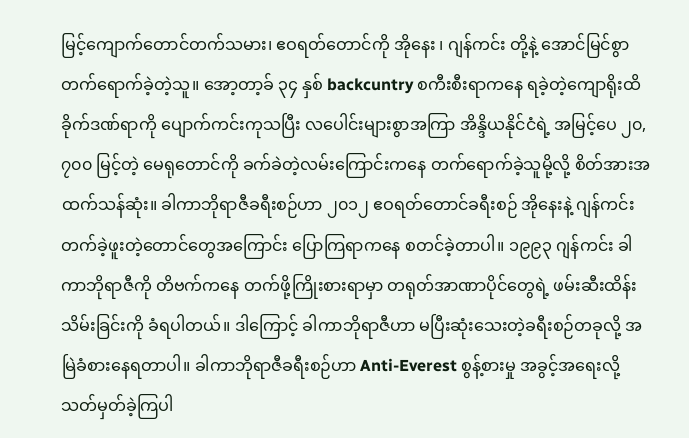မြင့်ကျောက်တောင်တက်သမား၊ ဧဝရတ်တောင်ကို အိုနေး ၊ ဂျန်ကင်း တို့နဲ့ အောင်မြင်စွာတက်ရောက်ခဲ့တဲ့သူ။ အော့တာ့ခ် ၃၄ နှစ် backcuntry စကီးစီးရာကနေ ရခဲ့တဲ့ကျောရိုးထိခိုက်ဒဏ်ရာကို ပျောက်ကင်းကုသပြီး လပေါင်းများစွာအကြာ အိန္ဒိယနိုင်ငံရဲ့ အမြင့်ပေ ၂၀,၇၀၀ မြင့်တဲ့ မေရုတောင်ကို ခက်ခဲတဲ့လမ်းကြောင်းကနေ တက်ရောက်ခဲ့သူမို့လို့ စိတ်အားအထက်သန်ဆုံး။ ခါကာဘိုရာဇီခရီးစဉ်ဟာ ၂၀၁၂ ဧဝရတ်တောင်ခရီးစဉ် အိုနေးနဲ့ ဂျန်ကင်း တက်ခဲ့ဖူးတဲ့တောင်တွေအကြောင်း ပြောကြရာကနေ စတင်ခဲ့တာပါ။ ၁၉၉၃ ဂျန်ကင်း ခါကာဘိုရာဇီကို တိဗက်ကနေ တက်ဖို့ကြိုးစားရာမှာ တရုတ်အာဏာပိုင်တွေရဲ့ ဖမ်းဆီးထိန်းသိမ်းခြင်းကို ခံရပါတယ်။ ဒါကြောင့် ခါကာဘိုရာဇီဟာ မပြီးဆုံးသေးတဲ့ခရီးစဉ်တခုလို့ အမြဲခံစားနေရတာပါ။ ခါကာဘိုရာဇီခရီးစဉ်ဟာ Anti-Everest စွန့်စားမှု အခွင့်အရေးလို့ သတ်မှတ်ခဲ့ကြပါ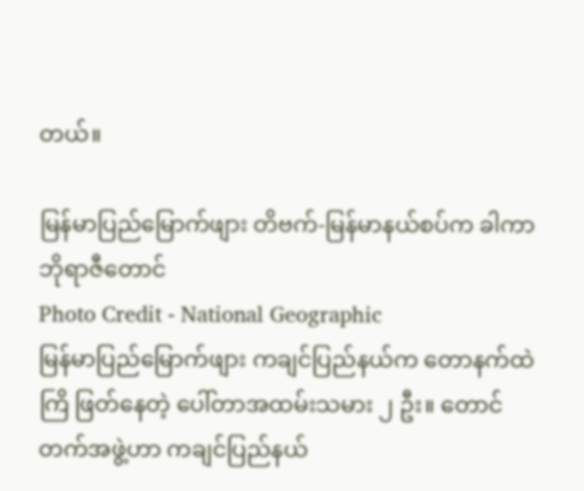တယ်။

မြန်မာပြည်မြောက်ဖျား တိဗက်-မြန်မာနယ်စပ်က ခါကာဘိုရာဇီတောင်
Photo Credit - National Geographic
မြန်မာပြည်မြောက်ဖျား ကချင်ပြည်နယ်က တောနက်ထဲ ကြိ ဖြတ်နေတဲ့ ပေါ်တာအထမ်းသမား ၂ ဦး။ တောင်တက်အဖွဲ့ဟာ ကချင်ပြည်နယ်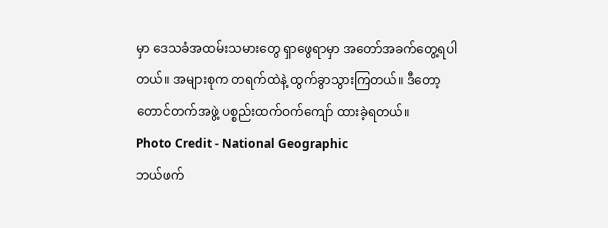မှာ ဒေသခံအထမ်းသမားတွေ ရှာဖွေရာမှာ အတော်အခက်တွေ့ရပါတယ်။ အများစုက တရက်ထဲနဲ့ ထွက်ခွာသွားကြတယ်။ ဒီတော့ တောင်တက်အဖွဲ့ ပစ္စည်းထက်ဝက်ကျော် ထားခဲ့ရတယ်။
Photo Credit - National Geographic
ဘယ်ဖက်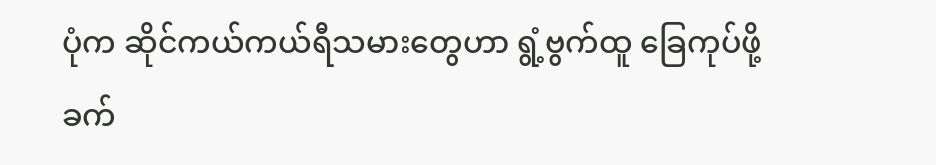ပုံက ဆိုင်ကယ်ကယ်ရီသမားတွေဟာ ရွံ့ဗွက်ထူ ခြေကုပ်ဖို့ခက်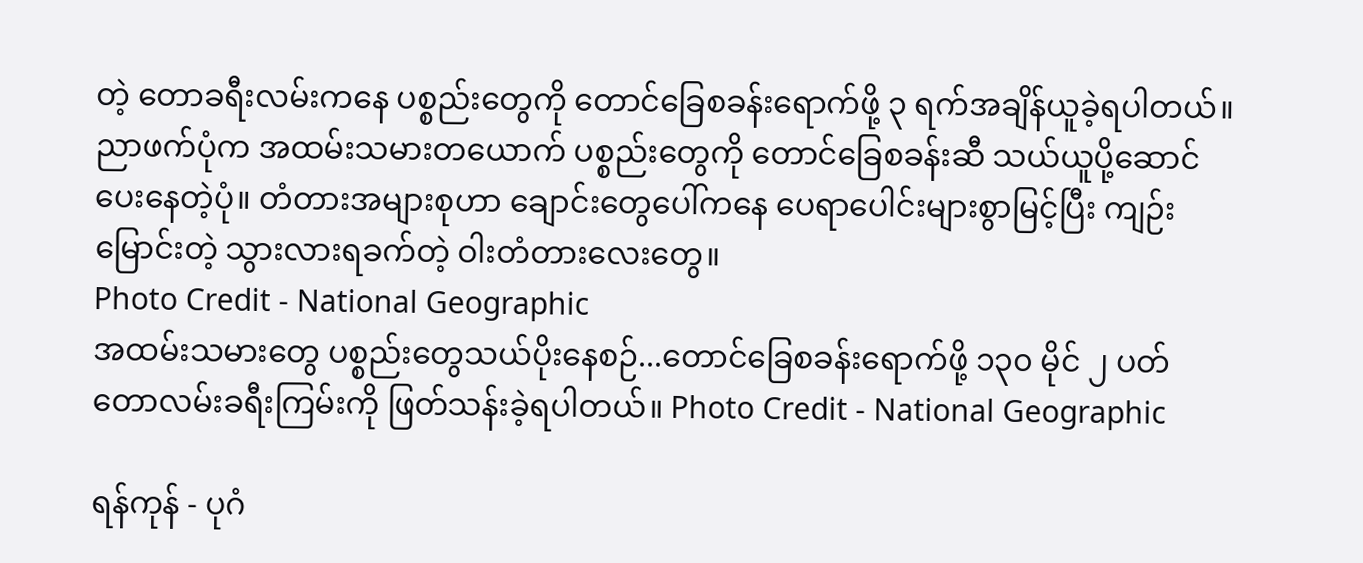တဲ့ တောခရီးလမ်းကနေ ပစ္စည်းတွေကို တောင်ခြေစခန်းရောက်ဖို့ ၃ ရက်အချိန်ယူခဲ့ရပါတယ်။
ညာဖက်ပုံက အထမ်းသမားတယောက် ပစ္စည်းတွေကို တောင်ခြေစခန်းဆီ သယ်ယူပို့ဆောင်ပေးနေတဲ့ပုံ။ တံတားအများစုဟာ ချောင်းတွေပေါ်ကနေ ပေရာပေါင်းများစွာမြင့်ပြီး ကျဉ်းမြောင်းတဲ့ သွားလားရခက်တဲ့ ဝါးတံတားလေးတွေ။
Photo Credit - National Geographic
အထမ်းသမားတွေ ပစ္စည်းတွေသယ်ပိုးနေစဉ်...တောင်ခြေစခန်းရောက်ဖို့ ၁၃၀ မိုင် ၂ ပတ် တောလမ်းခရီးကြမ်းကို ဖြတ်သန်းခဲ့ရပါတယ်။ Photo Credit - National Geographic

ရန်ကုန် - ပုဂံ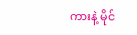ကားနဲ့ မိုင်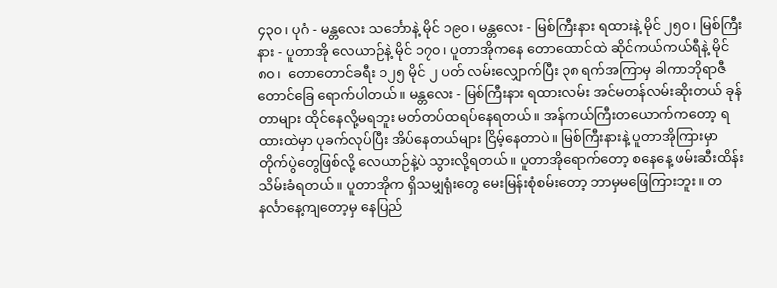၄၃၀၊ ပုဂံ - မန္တလေး သင်္ဘောနဲ့ မိုင် ၁၉၀၊ မန္တလေး - မြစ်ကြီးနား ရထားနဲ့ မိုင် ၂၅၀၊ မြစ်ကြီးနား - ပူတာအို လေယာဉ်နဲ့ မိုင် ၁၇၀၊ ပူတာအိုကနေ တောထောင်ထဲ ဆိုင်ကယ်ကယ်ရီနဲ့ မိုင် ၈၀၊  တောတောင်ခရီး ၁၂၅ မိုင် ၂ ပတ် လမ်းလျှောက်ပြီး ၃၈ ရက်အကြာမှ ခါကာဘိုရာဇီတောင်ခြေ ရောက်ပါတယ်။ မန္တလေး - မြစ်ကြီးနား ရထားလမ်း အင်မတန်လမ်းဆိုးတယ် ခုန်တာများ ထိုင်နေလို့မရဘူး မတ်တပ်ထရပ်နေရတယ်။ အန်ကယ်ကြီးတယောက်ကတော့ ရထားထဲမှာ ပုခက်လုပ်ပြီး အိပ်နေတယ်များ ငြိမ့်နေတာပဲ။ မြစ်ကြီးနားနဲ့ ပူတာအိုကြားမှာ တိုက်ပွဲတွေဖြစ်လို့ လေယာဉ်နဲ့ပဲ သွားလို့ရတယ်။ ပူတာအိုရောက်တော့ စနေနေ့ ဖမ်းဆီးထိန်းသိမ်းခံရတယ်။ ပူတာအိုက ရှိသမျှရုံးတွေ မေးမြန်းစုံစမ်းတော့ ဘာမှမဖြေကြားဘူး။ တနင်္လာနေ့ကျတော့မှ နေပြည်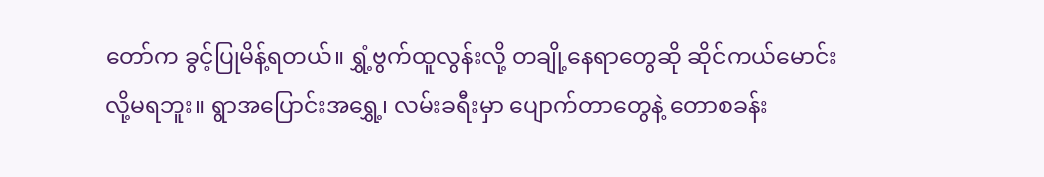တော်က ခွင့်ပြုမိန့်ရတယ်။ ရွှံ့ဗွက်ထူလွန်းလို့ တချို့နေရာတွေဆို ဆိုင်ကယ်မောင်းလို့မရဘူး။ ရွာအပြောင်းအရွှေ့၊ လမ်းခရီးမှာ ပျောက်တာတွေနဲ့ တောစခန်း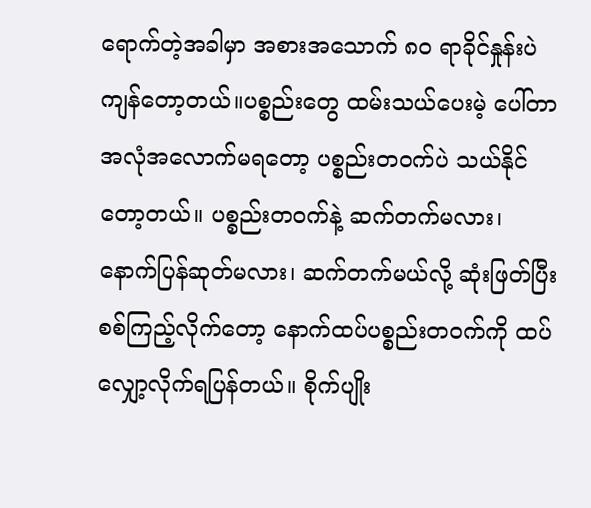ရောက်တဲ့အခါမှာ အစားအသောက် ၈၀ ရာခိုင်နှုန်းပဲ ကျန်တော့တယ်။ပစ္စည်းတွေ ထမ်းသယ်ပေးမဲ့ ပေါ်တာအလုံအလောက်မရတော့ ပစ္စည်းတဝက်ပဲ သယ်နိုင်တော့တယ်။ ပစ္စည်းတဝက်နဲ့ ဆက်တက်မလား၊ နောက်ပြန်ဆုတ်မလား၊ ဆက်တက်မယ်လို့ ဆုံးဖြတ်ပြီး စစ်ကြည့်လိုက်တော့ နောက်ထပ်ပစ္စည်းတဝက်ကို ထပ်လျှော့လိုက်ရပြန်တယ်။ စိုက်ပျိုး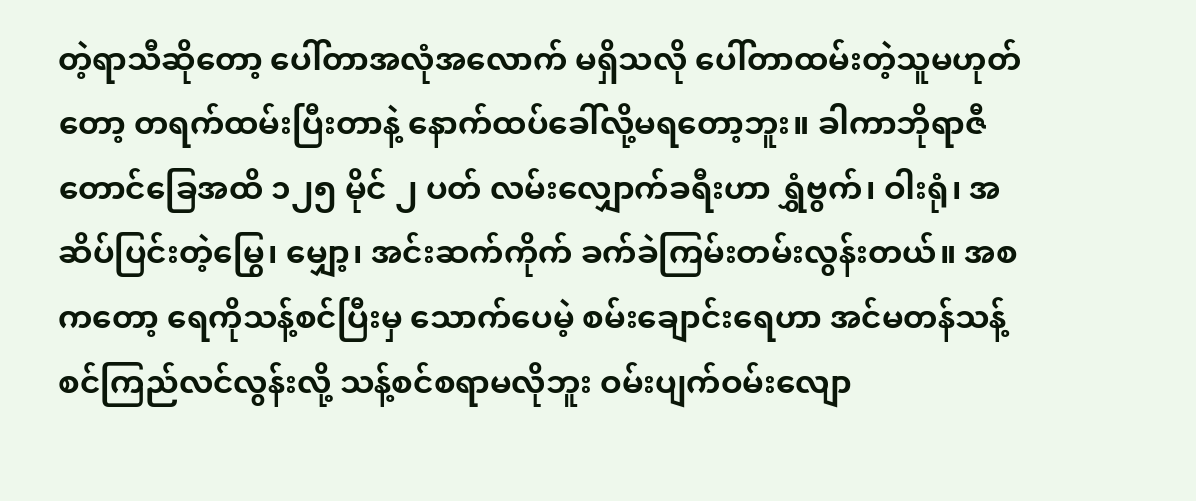တဲ့ရာသီဆိုတော့ ပေါ်တာအလုံအလောက် မရှိသလို ပေါ်တာထမ်းတဲ့သူမဟုတ်တော့ တရက်ထမ်းပြီးတာနဲ့ နောက်ထပ်ခေါ်လို့မရတော့ဘူး။ ခါကာဘိုရာဇီတောင်ခြေအထိ ၁၂၅ မိုင် ၂ ပတ် လမ်းလျှောက်ခရီးဟာ ရွှံဗွက်၊ ဝါးရုံ၊ အဆိပ်ပြင်းတဲ့မြွေ၊ မျှော့၊ အင်းဆက်ကိုက် ခက်ခဲကြမ်းတမ်းလွန်းတယ်။ အစကတော့ ရေကိုသန့်စင်ပြီးမှ သောက်ပေမဲ့ စမ်းချောင်းရေဟာ အင်မတန်သန့်စင်ကြည်လင်လွန်းလို့ သန့်စင်စရာမလိုဘူး ဝမ်းပျက်ဝမ်းလျော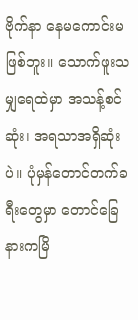ဗိုက်နာ နေမကောင်းမဖြစ်ဘူး။ သောက်ဖူးသမျှရေထဲမှာ အသန့်စင်ဆုံး၊ အရသာအရှိဆုံးပဲ။ ပုံမှန်တောင်တက်ခရီးတွေမှာ တောင်ခြေနားကမြိ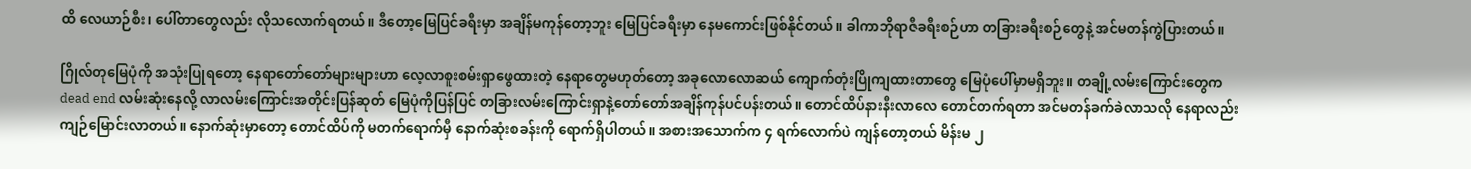ထိ လေယာဉ်စီး၊ ပေါ်တာတွေလည်း လိုသလောက်ရတယ်။ ဒီတော့မြေပြင်ခရီးမှာ အချိန်မကုန်တော့ဘူး မြေပြင်ခရီးမှာ နေမကောင်းဖြစ်နိုင်တယ်။ ခါကာဘိုရာဇီခရီးစဉ်ဟာ တခြားခရီးစဉ်တွေနဲ့ အင်မတန်ကွဲပြားတယ်။

ဂြိုလ်တုမြေပုံကို အသုံးပြုရတော့ နေရာတော်တော်များများဟာ လေ့လာစူးစမ်းရှာဖွေထားတဲ့ နေရာတွေမဟုတ်တော့ အခုလောလောဆယ် ကျောက်တုံးပြိုကျထားတာတွေ မြေပုံပေါ်မှာမရှိဘူး။ တချို့လမ်းကြောင်းတွေက dead end လမ်းဆုံးနေလို့ လာလမ်းကြောင်းအတိုင်းပြန်ဆုတ် မြေပုံကိုပြန်ပြင် တခြားလမ်းကြောင်းရှာနဲ့တော်တော်အချိန်ကုန်ပင်ပန်းတယ်။ တောင်ထိပ်နားနီးလာလေ တောင်တက်ရတာ အင်မတန်ခက်ခဲလာသလို နေရာလည်းကျဉ်မြောင်းလာတယ်။ နောက်ဆုံးမှာတော့ တောင်ထိပ်ကို မတက်ရောက်မှီ နောက်ဆုံးစခန်းကို ရောက်ရှိပါတယ်။ အစားအသောက်က ၄ ရက်လောက်ပဲ ကျန်တော့တယ် မိန်းမ ၂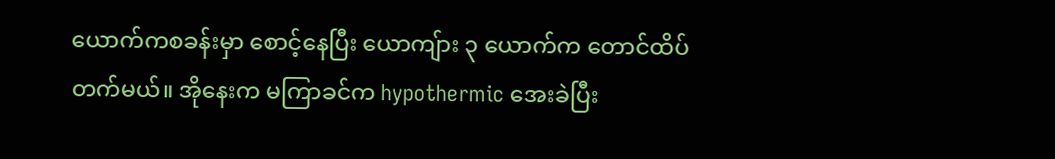ယောက်ကစခန်းမှာ စောင့်နေပြီး ယောကျ်ား ၃ ယောက်က တောင်ထိပ်တက်မယ်။ အိုနေးက မကြာခင်က hypothermic အေးခဲပြီး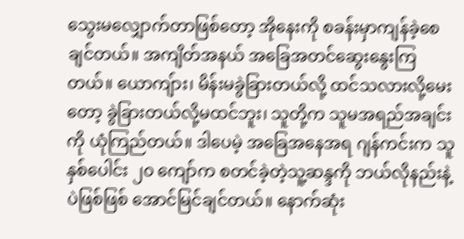သွေးမလျှောက်တာဖြစ်တော့ အိုနေးကို စခန်းမှာကျန်ခဲ့စေချင်တယ်။ အကျိတ်အနယ် အခြေအတင်ဆွေးနွေးကြတယ်။ ယောကျ်ား၊ မိန်းမခွဲခြားတယ်လို့ ထင်သလားလို့မေးတော့ ခွဲခြားတယ်လို့မထင်ဘူး၊ သူတို့က သူမအရည်အချင်းကို ယုံကြည်တယ်။ ဒါပေမဲ့ အခြေအနေအရ ဂျန်ကင်းက သူနှစ်ပေါင်း ၂၀ ကျော်က စတင်ခဲ့တဲ့သူ့ဆန္ဒကို ဘယ်လိုနည်းနဲ့ပဲဖြစ်ဖြစ် အောင်မြင်ချင်တယ်။ နောက်ဆုံး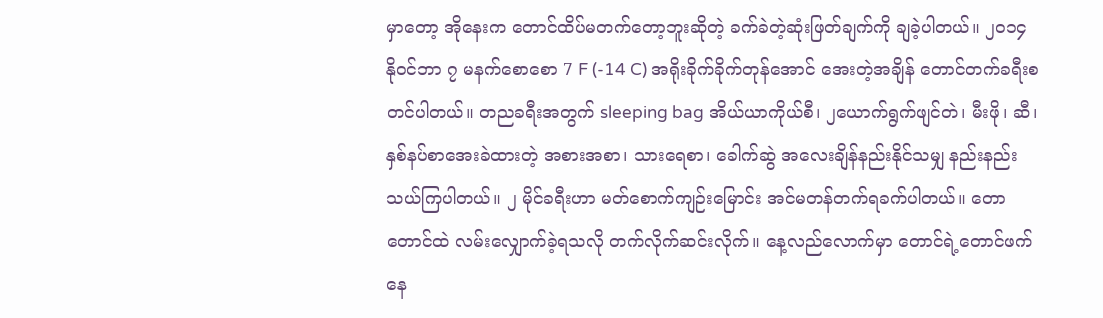မှာတော့ အိုနေးက တောင်ထိပ်မတက်တော့ဘူးဆိုတဲ့ ခက်ခဲတဲ့ဆုံးဖြတ်ချက်ကို ချခဲ့ပါတယ်။ ၂၀၁၄ နိုဝင်ဘာ ၇ မနက်စောစော 7 F (-14 C) အရိုးခိုက်ခိုက်တုန်အောင် အေးတဲ့အချိန် တောင်တက်ခရီးစတင်ပါတယ်။ တညခရီးအတွက် sleeping bag အိယ်ယာကိုယ်စီ၊ ၂ယောက်ရွက်ဖျင်တဲ၊ မီးဖို၊ ဆီ၊ နှစ်နပ်စာအေးခဲထားတဲ့ အစားအစာ၊ သားရေစာ၊ ခေါက်ဆွဲ အလေးချိန်နည်းနိုင်သမျှ နည်းနည်းသယ်ကြပါတယ်။ ၂ မိုင်ခရီးဟာ မတ်စောက်ကျဉ်းမြောင်း အင်မတန်တက်ရခက်ပါတယ်။ တောတောင်ထဲ လမ်းလျှောက်ခဲ့ရသလို တက်လိုက်ဆင်းလိုက်။ နေ့လည်လောက်မှာ တောင်ရဲ့တောင်ဖက် နေ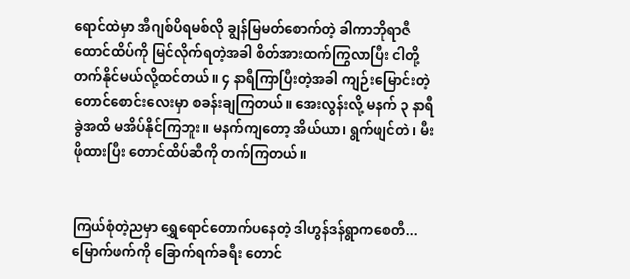ရောင်ထဲမှာ အီဂျစ်ပိရမစ်လို ချွန်မြမတ်စောက်တဲ့ ခါကာဘိုရာဇီထောင်ထိပ်ကို မြင်လိုက်ရတဲ့အခါ စိတ်အားထက်ကြွလာပြီး ငါတို့တက်နိုင်မယ်လို့ထင်တယ်။ ၄ နာရီကြာပြီးတဲ့အခါ ကျဉ်းမြောင်းတဲ့တောင်စောင်းလေးမှာ စခန်းချကြတယ်။ အေးလွန်းလို့ မနက် ၃ နာရီခွဲအထိ မအိပ်နိုင်ကြဘူး။ မနက်ကျတော့ အိယ်ယာ၊ ရွက်ဖျင်တဲ၊ မီးဖိုထားပြီး တောင်ထိပ်ဆီကို တက်ကြတယ်။


ကြယ်စုံတဲ့ညမှာ ရွှေရောင်တောက်ပနေတဲ့ ဒါဟွန်ဒန်ရွာကစေတီ...မြောက်ဖက်ကို ခြောက်ရက်ခရီး တောင်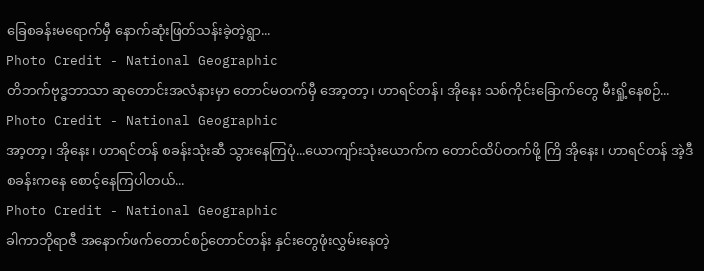ခြေစခန်းမရောက်မှီ နောက်ဆုံးဖြတ်သန်းခဲ့တဲ့ရွာ...
Photo Credit - National Geographic
တိဘက်ဗုဒ္ဓဘာသာ ဆုတောင်းအလံနားမှာ တောင်မတက်မှီ အော့တာ့၊ ဟာရင်တန်၊ အိုနေး သစ်ကိုင်းခြောက်တွေ မီးရှို့နေစဉ်...
Photo Credit - National Geographic
အာ့တာ့၊ အိုနေး၊ ဟာရင်တန် စခန်းသုံးဆီ သွားနေကြပုံ...ယောကျာ်းသုံးယောက်က တောင်ထိပ်တက်ဖို့ ကြိ အိုနေး၊ ဟာရင်တန် အဲ့ဒီစခန်းကနေ စောင့်နေကြပါတယ်...
Photo Credit - National Geographic
ခါကာဘိုရာဇီ အနောက်ဖက်တောင်စဉ်တောင်တန်း နှင်းတွေဖုံးလွှမ်းနေတဲ့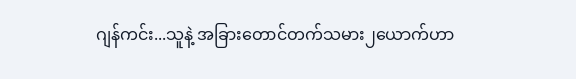ဂျန်ကင်း...သူနဲ့ အခြားတောင်တက်သမား၂ယောက်ဟာ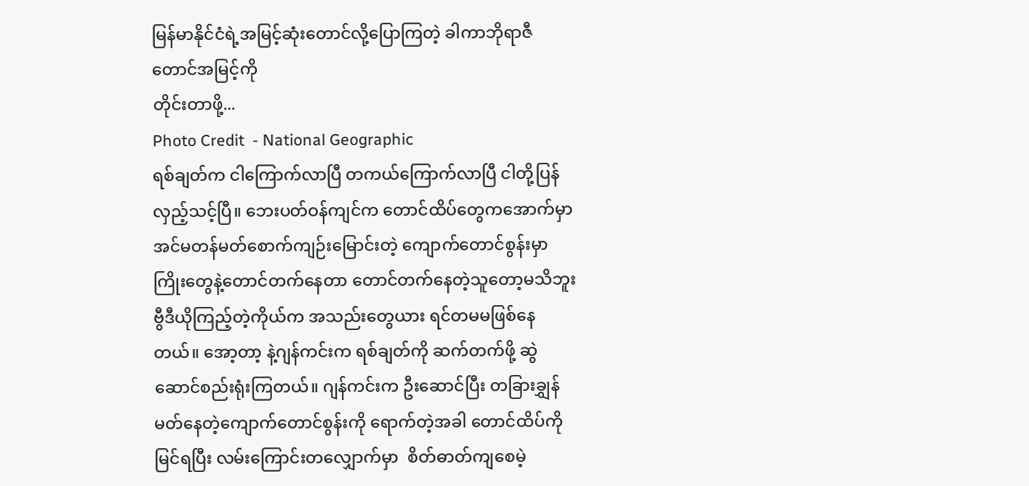မြန်မာနိုင်ငံရဲ့အမြင့်ဆုံးတောင်လို့ပြောကြတဲ့ ခါကာဘိုရာဇီတောင်အမြင့်ကို
တိုင်းတာဖို့...
Photo Credit  - National Geographic
ရစ်ချတ်က ငါကြောက်လာပြီ တကယ်ကြောက်လာပြီ ငါတို့ပြန်လှည့်သင့်ပြီ။ ဘေးပတ်ဝန်ကျင်က တောင်ထိပ်တွေကအောက်မှာ အင်မတန်မတ်စောက်ကျဉ်းမြောင်းတဲ့ ကျောက်တောင်စွန်းမှာ ကြိုးတွေနဲ့တောင်တက်နေတာ တောင်တက်နေတဲ့သူတော့မသိဘူး ဗွီဒီယိုကြည့်တဲ့ကိုယ်က အသည်းတွေယား ရင်တမမဖြစ်နေတယ်။ အော့တာ့ နဲ့ဂျန်ကင်းက ရစ်ချတ်ကို ဆက်တက်ဖို့ ဆွဲဆောင်စည်းရုံးကြတယ်။ ဂျန်ကင်းက ဦးဆောင်ပြီး တခြားချွှန်မတ်နေတဲ့ကျောက်တောင်စွန်းကို ရောက်တဲ့အခါ တောင်ထိပ်ကိုမြင်ရပြီး လမ်းကြောင်းတလျှောက်မှာ  စိတ်ဓာတ်ကျစေမဲ့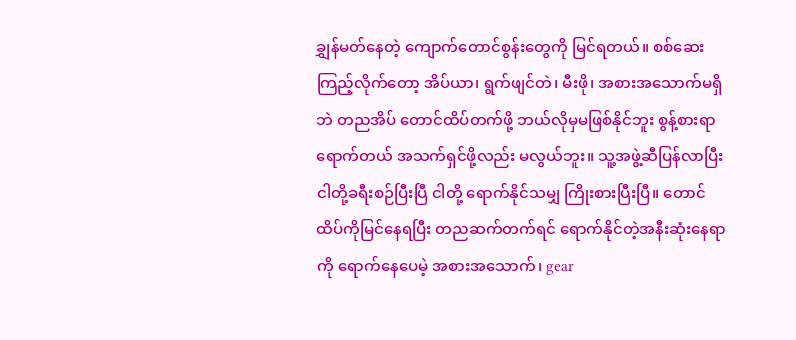ချွှန်မတ်နေတဲ့ ကျောက်တောင်စွန်းတွေကို မြင်ရတယ်။ စစ်ဆေးကြည့်လိုက်တော့ အိပ်ယာ၊ ရွက်ဖျင်တဲ၊ မီးဖို၊ အစားအသောက်မရှိဘဲ တညအိပ် တောင်ထိပ်တက်ဖို့ ဘယ်လိုမှမဖြစ်နိုင်ဘူး စွန့်စားရာရောက်တယ် အသက်ရှင်ဖို့လည်း မလွယ်ဘူး။ သူ့အဖွဲ့ဆီပြန်လာပြီး ငါတို့ခရီးစဉ်ပြီးပြီ ငါတို့ ရောက်နိုင်သမျှ ကြိုးစားပြီးပြီ။ တောင်ထိပ်ကိုမြင်နေရပြီး တညဆက်တက်ရင် ရောက်နိုင်တဲ့အနီးဆုံးနေရာကို ရောက်နေပေမဲ့ အစားအသောက်၊ gear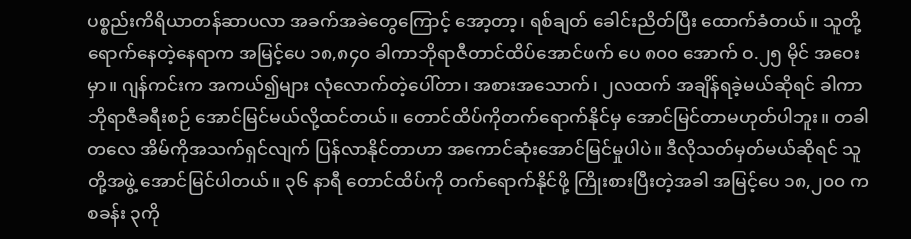ပစ္စည်းကိရိယာတန်ဆာပလာ အခက်အခဲတွေကြောင့် အော့တာ့၊ ရစ်ချတ် ခေါင်းညိတ်ပြီး ထောက်ခံတယ်။ သူတို့ရောက်နေတဲ့နေရာက အမြင့်ပေ ၁၈,၈၄၀ ခါကာဘိုရာဇီတာင်ထိပ်အောင်ဖက် ပေ ၈၀၀ အောက် ဝ.၂၅ မိုင် အဝေးမှာ။ ဂျန်ကင်းက အကယ်၍များ လုံလောက်တဲ့ပေါ်တာ၊ အစားအသောက်၊ ၂လထက် အချိန်ရခဲ့မယ်ဆိုရင် ခါကာဘိုရာဇီခရီးစဉ် အောင်မြင်မယ်လို့ထင်တယ်။ တောင်ထိပ်ကိုတက်ရောက်နိုင်မှ အောင်မြင်တာမဟုတ်ပါဘူး။ တခါတလေ အိမ်ကိုအသက်ရှင်လျက် ပြန်လာနိုင်တာဟာ အကောင်ဆုံးအောင်မြင်မှုပါပဲ။ ဒီလိုသတ်မှတ်မယ်ဆိုရင် သူတို့အဖွဲ့ အောင်မြင်ပါတယ်။ ၃၆ နာရီ တောင်ထိပ်ကို တက်ရောက်နိုင်ဖို့ ကြိုးစားပြီးတဲ့အခါ အမြင့်ပေ ၁၈,၂၀၀ က စခန်း ၃ကို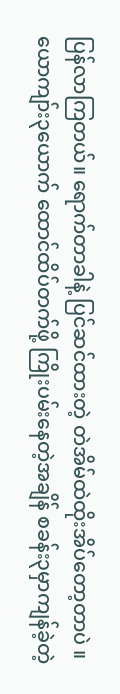ပြန်လာကြတယ်။ ရောက်တာခါနဲ့ ပြင်ဆင်ထားတဲ့ တဲအိမ်ထဲထိုးအိပ်တော့တာပဲ ။ ယောကျာ်း၃ယောက် ထောင်ထိပ်တက်ဖို့ ကြိုးပမ်းနေတဲ့အချိန် စခန်း၃မှာကျန်ခဲ့တဲ့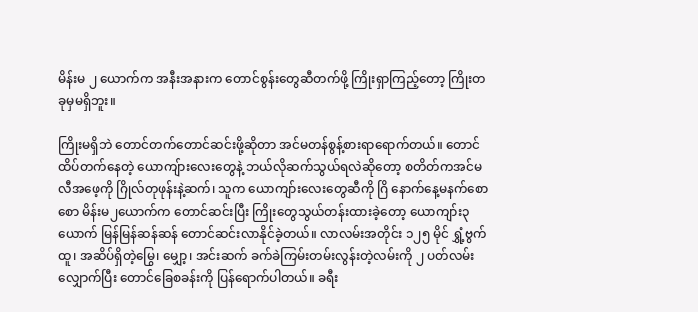မိန်းမ ၂ ယောက်က အနီးအနားက တောင်စွန်းတွေဆီတက်ဖို့ ကြိုးရှာကြည့်တော့ ကြိုးတခုမှမရှိဘူး။

ကြိုးမရှိဘဲ တောင်တက်တောင်ဆင်းဖို့ဆိုတာ အင်မတန်စွန့်စားရာရောက်တယ်။ တောင်ထိပ်တက်နေတဲ့ ယောကျ်ားလေးတွေနဲ့ ဘယ်လိုဆက်သွယ်ရလဲဆိုတော့ စတိတ်ကအင်မလီအဖေ့ကို ဂြိုလ်တုဖုန်းနဲ့ဆက်၊ သူက ယောကျာ်းလေးတွေဆီကို ဂြိ နောက်နေ့မနက်စောစော မိန်းမ၂ယောက်က တောင်ဆင်းပြီး ကြိုးတွေသွယ်တန်းထားခဲ့တော့ ယောကျာ်း၃ယောက် မြန်မြန်ဆန်ဆန် တောင်ဆင်းလာနိုင်ခဲ့တယ်။ လာလမ်းအတိုင်း ၁၂၅ မိုင် ရွှံ့ဗွက်ထူ၊ အဆိပ်ရှိတဲ့မြွေ၊ မျှော့၊ အင်းဆက် ခက်ခဲကြမ်းတမ်းလွန်းတဲ့လမ်းကို ၂ ပတ်လမ်းလျှောက်ပြီး တောင်ခြေစခန်းကို ပြန်ရောက်ပါတယ်။ ခရီး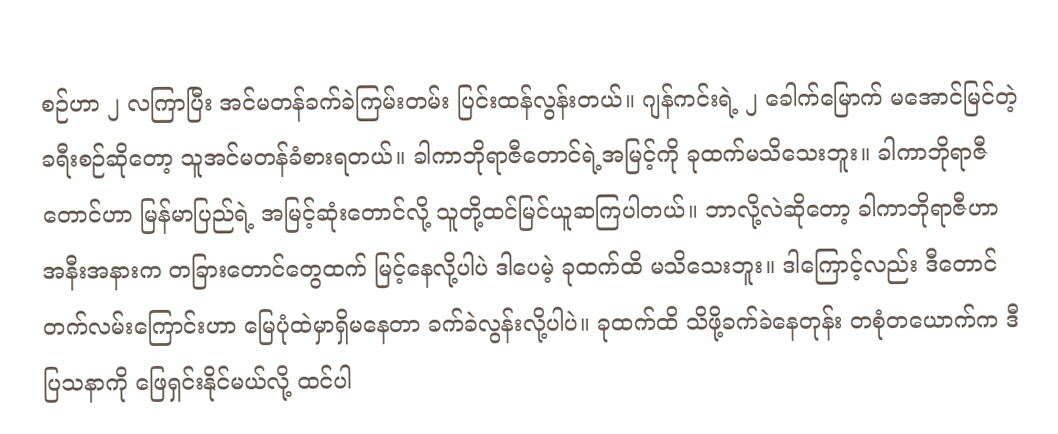စဉ်ဟာ ၂ လကြာပြီး အင်မတန်ခက်ခဲကြမ်းတမ်း ပြင်းထန်လွန်းတယ်။ ဂျန်ကင်းရဲ့ ၂ ခေါက်မြောက် မအောင်မြင်တဲ့ခရီးစဉ်ဆိုတော့ သူအင်မတန်ခံစားရတယ်။ ခါကာဘိုရာဇီတောင်ရဲ့အမြင့်ကို ခုထက်မသိသေးဘူး။ ခါကာဘိုရာဇီတောင်ဟာ မြန်မာပြည်ရဲ့ အမြင့်ဆုံးတောင်လို့ သူတို့ထင်မြင်ယူဆကြပါတယ်။ ဘာလို့လဲဆိုတော့ ခါကာဘိုရာဇီဟာ အနီးအနားက တခြားတောင်တွေထက် မြင့်နေလို့ပါပဲ ဒါပေမဲ့ ခုထက်ထိ မသိသေးဘူး။ ဒါ‌ကြောင့်လည်း ဒီတောင်တက်လမ်းကြောင်းဟာ မြေပုံထဲမှာရှိမနေတာ ခက်ခဲလွန်းလို့ပါပဲ။ ခုထက်ထိ သိဖို့ခက်ခဲနေတုန်း တစုံတယောက်က ဒီပြသနာကို ဖြေရှင်းနိုင်မယ်လို့ ထင်ပါ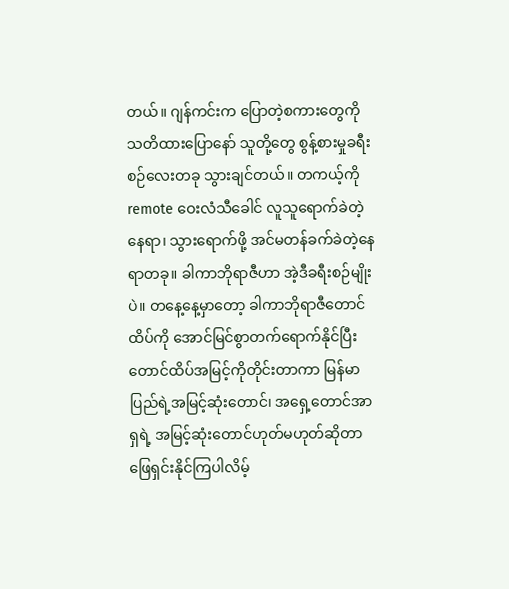တယ်။ ဂျန်ကင်းက ပြောတဲ့စကားတွေကို သတိထားပြောနော် သူတို့တွေ စွန့်စားမှုခရီးစဉ်လေးတခု သွားချင်တယ်။ တကယ့်ကို remote ဝေးလံသီခေါင် လူသူရောက်ခဲတဲ့နေရာ၊ သွားရောက်ဖို့ အင်မတန်ခက်ခဲတဲ့နေရာတခု။ ခါကာဘိုရာဇီဟာ အဲ့ဒီခရီးစဉ်မျိုးပဲ။ တနေ့နေ့မှာတော့ ခါကာဘိုရာဇီတောင်ထိပ်ကို အောင်မြင်စွာတက်ရောက်နိုင်ပြီး တောင်ထိပ်အမြင့်ကိုတိုင်းတာကာ မြန်မာပြည်ရဲ့အမြင့်ဆုံးတောင်၊ အရှေ့တောင်အာရှရဲ့ အမြင့်ဆုံးတောင်ဟုတ်မဟုတ်ဆိုတာ ဖြေရှင်းနိုင်ကြပါလိမ့်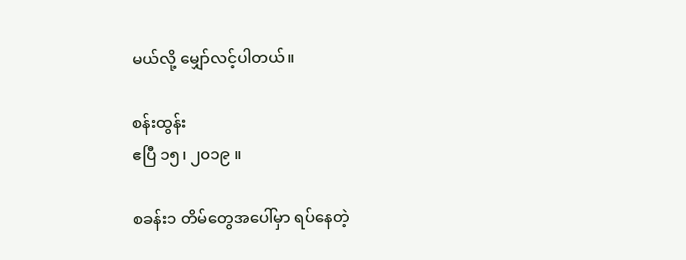မယ်လို့ မျှော်လင့်ပါတယ်။

စန်းထွန်း
ဧပြီ ၁၅၊ ၂၀၁၉ ။

စခန်း၁ တိမ်တွေအပေါ်မှာ ရပ်နေတဲ့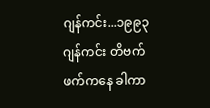ဂျန်ကင်း...၁၉၉၃ ဂျန်ကင်း တိဗက်ဖက်ကနေ ခါကာ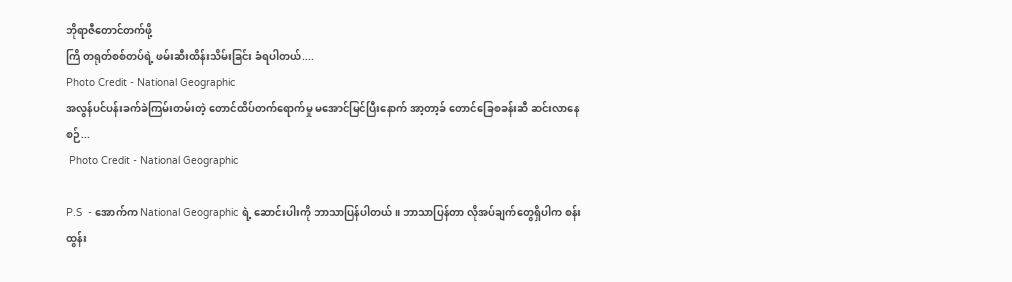ဘိုရာဇီတောင်တက်ဖို့
ကြိ တရုတ်စစ်တပ်ရဲ့ ဖမ်းဆီးထိန်းသိမ်းခြင်း ခံရပါတယ်....
Photo Credit - National Geographic
အလွန်ပင်ပန်းခက်ခဲကြမ်းတမ်းတဲ့ တောင်ထိပ်တက်ရောက်မှု မအောင်မြင်ပြီးနောက် အာ့တာ့ခ် တောင်ခြေစခန်းဆီ ဆင်းလာနေစဉ်...
 Photo Credit - National Geographic

P.S  - အောက်က National Geographic ရဲ့ ဆောင်းပါးကို ဘာသာပြန်ပါတယ်။ ဘာသာပြန်တာ လိုအပ်ချက်တွေရှိပါက စန်းထွန်း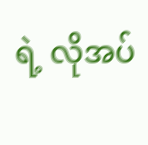ရဲ့ လိုအပ်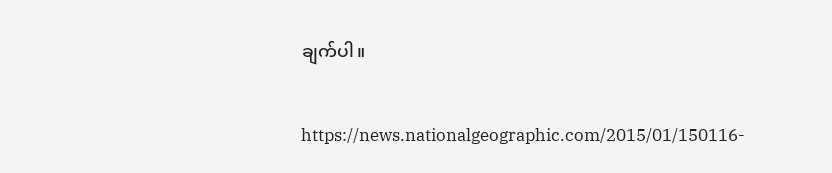ချက်ပါ။

https://news.nationalgeographic.com/2015/01/150116-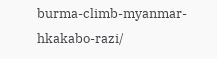burma-climb-myanmar-hkakabo-razi/